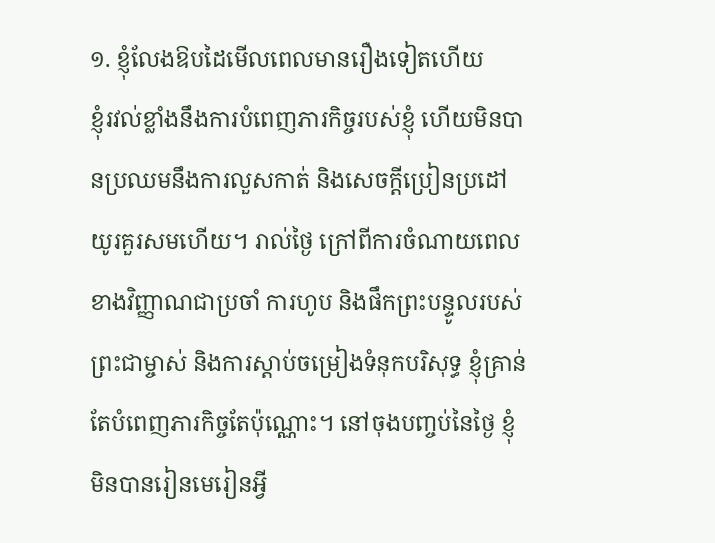១. ខ្ញុំលែងឱបដៃមើលពេលមានរឿងទៀតហើយ
ខ្ញុំរវល់ខ្លាំងនឹងការបំពេញភារកិច្ចរបស់ខ្ញុំ ហើយមិនបានប្រឈមនឹងការលួសកាត់ និងសេចក្តីប្រៀនប្រដៅយូរគួរសមហើយ។ រាល់ថ្ងៃ ក្រៅពីការចំណាយពេលខាងវិញ្ញាណជាប្រចាំ ការហូប និងផឹកព្រះបន្ទូលរបស់ព្រះជាម្ចាស់ និងការស្ដាប់ចម្រៀងទំនុកបរិសុទ្ធ ខ្ញុំគ្រាន់តែបំពេញភារកិច្ចតែប៉ុណ្ណោះ។ នៅចុងបញ្ចប់នៃថ្ងៃ ខ្ញុំមិនបានរៀនមេរៀនអ្វី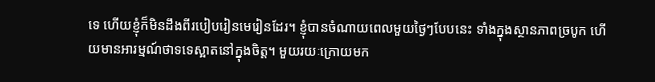ទេ ហើយខ្ញុំក៏មិនដឹងពីរបៀបរៀនមេរៀនដែរ។ ខ្ញុំបានចំណាយពេលមួយថ្ងៃៗបែបនេះ ទាំងក្នុងស្ថានភាពច្របូក ហើយមានអារម្មណ៍ថាទទេស្អាតនៅក្នុងចិត្ត។ មួយរយៈក្រោយមក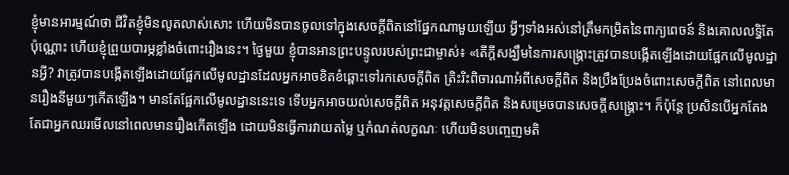ខ្ញុំមានអារម្មណ៍ថា ជីវិតខ្ញុំមិនលូតលាស់សោះ ហើយមិនបានចូលទៅក្នុងសេចក្តីពិតនៅផ្នែកណាមួយឡើយ អ្វីៗទាំងអស់នៅត្រឹមកម្រិតនៃពាក្យពេចន៍ និងគោលលទ្ធិតែប៉ុណ្ណោះ ហើយខ្ញុំព្រួយបារម្ភខ្លាំងចំពោះរឿងនេះ។ ថ្ងៃមួយ ខ្ញុំបានអានព្រះបន្ទូលរបស់ព្រះជាម្ចាស់៖ «តើក្ដីសង្ឃឹមនៃការសង្គ្រោះត្រូវបានបង្កើតឡើងដោយផ្អែកលើមូលដ្ឋានអ្វី? វាត្រូវបានបង្កើតឡើងដោយផ្អែកលើមូលដ្ឋានដែលអ្នកអាចខិតខំឆ្ពោះទៅរកសេចក្ដីពិត ត្រិះរិះពិចារណាអំពីសេចក្ដីពិត និងប្រឹងប្រែងចំពោះសេចក្ដីពិត នៅពេលមានរឿងនីមួយៗកើតឡើង។ មានតែផ្អែកលើមូលដ្ឋាននេះទេ ទើបអ្នកអាចយល់សេចក្ដីពិត អនុវត្តសេចក្ដីពិត និងសម្រេចបានសេចក្ដីសង្គ្រោះ។ ក៏ប៉ុន្តែ ប្រសិនបើអ្នកតែងតែជាអ្នកឈរមើលនៅពេលមានរឿងកើតឡើង ដោយមិនធ្វើការវាយតម្លៃ ឬកំណត់លក្ខណៈ ហើយមិនបញ្ចេញមតិ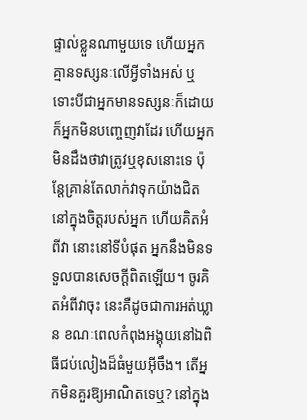ផ្ទាល់ខ្លួនណាមួយទេ ហើយអ្នកគ្មានទស្សនៈលើអ្វីទាំងអស់ ឬទោះបីជាអ្នកមានទស្សនៈក៏ដោយ ក៏អ្នកមិនបញ្ចេញវាដែរ ហើយអ្នកមិនដឹងថាវាត្រូវឬខុសនោះទេ ប៉ុន្តែគ្រាន់តែលាក់វាទុកយ៉ាងជិតនៅក្នុងចិត្តរបស់អ្នក ហើយគិតអំពីវា នោះនៅទីបំផុត អ្នកនឹងមិនទទួលបានសេចក្ដីពិតឡើយ។ ចូរគិតអំពីវាចុះ នេះគឺដូចជាការអត់ឃ្លាន ខណៈពេលកំពុងអង្គុយនៅឯពិធីជប់លៀងដ៏ធំមួយអ៊ីចឹង។ តើអ្នកមិនគួរឱ្យអាណិតទេឬ? នៅក្នុង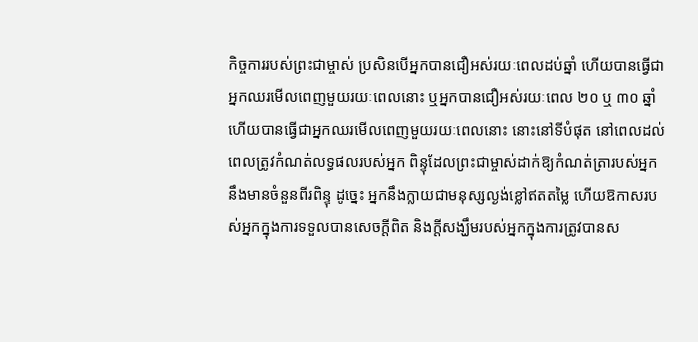កិច្ចការរបស់ព្រះជាម្ចាស់ ប្រសិនបើអ្នកបានជឿអស់រយៈពេលដប់ឆ្នាំ ហើយបានធ្វើជាអ្នកឈរមើលពេញមួយរយៈពេលនោះ ឬអ្នកបានជឿអស់រយៈពេល ២០ ឬ ៣០ ឆ្នាំ ហើយបានធ្វើជាអ្នកឈរមើលពេញមួយរយៈពេលនោះ នោះនៅទីបំផុត នៅពេលដល់ពេលត្រូវកំណត់លទ្ធផលរបស់អ្នក ពិន្ទុដែលព្រះជាម្ចាស់ដាក់ឱ្យកំណត់ត្រារបស់អ្នក នឹងមានចំនួនពីរពិន្ទុ ដូច្នេះ អ្នកនឹងក្លាយជាមនុស្សល្ងង់ខ្លៅឥតតម្លៃ ហើយឱកាសរបស់អ្នកក្នុងការទទួលបានសេចក្ដីពិត និងក្ដីសង្ឃឹមរបស់អ្នកក្នុងការត្រូវបានស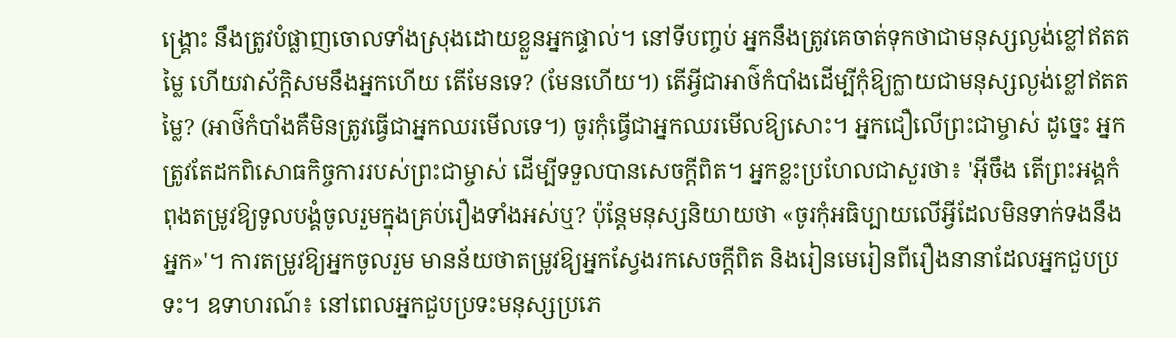ង្គ្រោះ នឹងត្រូវបំផ្លាញចោលទាំងស្រុងដោយខ្លួនអ្នកផ្ទាល់។ នៅទីបញ្ចប់ អ្នកនឹងត្រូវគេចាត់ទុកថាជាមនុស្សល្ងង់ខ្លៅឥតតម្លៃ ហើយវាស័ក្តិសមនឹងអ្នកហើយ តើមែនទេ? (មែនហើយ។) តើអ្វីជាអាថ៌កំបាំងដើម្បីកុំឱ្យក្លាយជាមនុស្សល្ងង់ខ្លៅឥតតម្លៃ? (អាថ៌កំបាំងគឺមិនត្រូវធ្វើជាអ្នកឈរមើលទេ។) ចូរកុំធ្វើជាអ្នកឈរមើលឱ្យសោះ។ អ្នកជឿលើព្រះជាម្ចាស់ ដូច្នេះ អ្នកត្រូវតែដកពិសោធកិច្ចការរបស់ព្រះជាម្ចាស់ ដើម្បីទទួលបានសេចក្ដីពិត។ អ្នកខ្លះប្រហែលជាសួរថា៖ 'អ៊ីចឹង តើព្រះអង្គកំពុងតម្រូវឱ្យទូលបង្គំចូលរួមក្នុងគ្រប់រឿងទាំងអស់ឬ? ប៉ុន្តែមនុស្សនិយាយថា «ចូរកុំអធិប្បាយលើអ្វីដែលមិនទាក់ទងនឹងអ្នក»'។ ការតម្រូវឱ្យអ្នកចូលរួម មានន័យថាតម្រូវឱ្យអ្នកស្វែងរកសេចក្ដីពិត និងរៀនមេរៀនពីរឿងនានាដែលអ្នកជួបប្រទះ។ ឧទាហរណ៍៖ នៅពេលអ្នកជួបប្រទះមនុស្សប្រភេ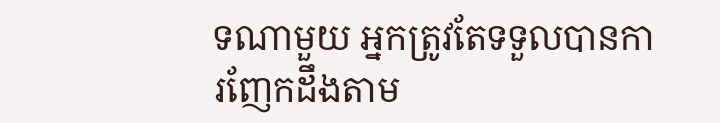ទណាមួយ អ្នកត្រូវតែទទួលបានការញែកដឹងតាម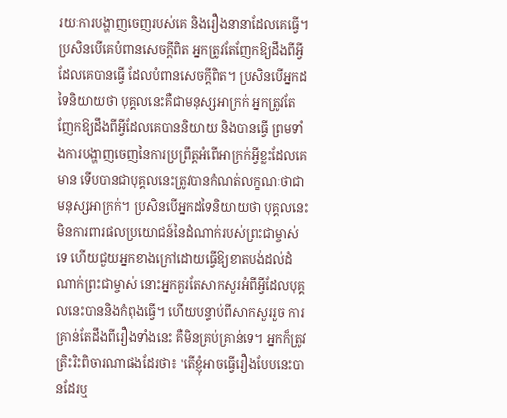រយៈការបង្ហាញចេញរបស់គេ និងរឿងនានាដែលគេធ្វើ។ ប្រសិនបើគេបំពានសេចក្ដីពិត អ្នកត្រូវតែញែកឱ្យដឹងពីអ្វីដែលគេបានធ្វើ ដែលបំពានសេចក្ដីពិត។ ប្រសិនបើអ្នកដទៃនិយាយថា បុគ្គលនេះគឺជាមនុស្សអាក្រក់ អ្នកត្រូវតែញែកឱ្យដឹងពីអ្វីដែលគេបាននិយាយ និងបានធ្វើ ព្រមទាំងការបង្ហាញចេញនៃការប្រព្រឹត្តអំពើអាក្រក់អ្វីខ្លះដែលគេមាន ទើបបានជាបុគ្គលនេះត្រូវបានកំណត់លក្ខណៈថាជាមនុស្សអាក្រក់។ ប្រសិនបើអ្នកដទៃនិយាយថា បុគ្គលនេះមិនការពារផលប្រយោជន៍នៃដំណាក់របស់ព្រះជាម្ចាស់ទេ ហើយជួយអ្នកខាងក្រៅដោយធ្វើឱ្យខាតបង់ដល់ដំណាក់ព្រះជាម្ចាស់ នោះអ្នកគួរតែសាកសួរអំពីអ្វីដែលបុគ្គលនេះបាននិងកំពុងធ្វើ។ ហើយបន្ទាប់ពីសាកសួររួច ការគ្រាន់តែដឹងពីរឿងទាំងនេះ គឺមិនគ្រប់គ្រាន់ទេ។ អ្នកក៏ត្រូវត្រិះរិះពិចារណាផងដែរថា៖ 'តើខ្ញុំអាចធ្វើរឿងបែបនេះបានដែរឬ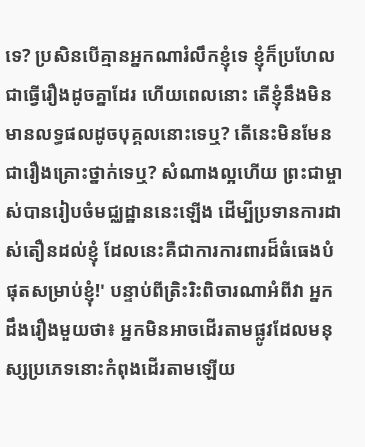ទេ? ប្រសិនបើគ្មានអ្នកណារំលឹកខ្ញុំទេ ខ្ញុំក៏ប្រហែលជាធ្វើរឿងដូចគ្នាដែរ ហើយពេលនោះ តើខ្ញុំនឹងមិនមានលទ្ធផលដូចបុគ្គលនោះទេឬ? តើនេះមិនមែនជារឿងគ្រោះថ្នាក់ទេឬ? សំណាងល្អហើយ ព្រះជាម្ចាស់បានរៀបចំមជ្ឈដ្ឋាននេះឡើង ដើម្បីប្រទានការដាស់តឿនដល់ខ្ញុំ ដែលនេះគឺជាការការពារដ៏ធំធេងបំផុតសម្រាប់ខ្ញុំ!' បន្ទាប់ពីត្រិះរិះពិចារណាអំពីវា អ្នកដឹងរឿងមួយថា៖ អ្នកមិនអាចដើរតាមផ្លូវដែលមនុស្សប្រភេទនោះកំពុងដើរតាមឡើយ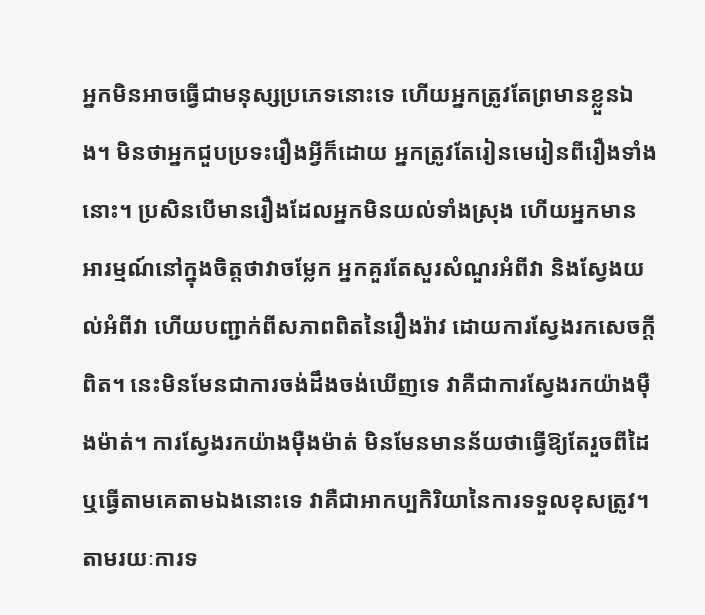អ្នកមិនអាចធ្វើជាមនុស្សប្រភេទនោះទេ ហើយអ្នកត្រូវតែព្រមានខ្លួនឯង។ មិនថាអ្នកជួបប្រទះរឿងអ្វីក៏ដោយ អ្នកត្រូវតែរៀនមេរៀនពីរឿងទាំងនោះ។ ប្រសិនបើមានរឿងដែលអ្នកមិនយល់ទាំងស្រុង ហើយអ្នកមានអារម្មណ៍នៅក្នុងចិត្តថាវាចម្លែក អ្នកគួរតែសួរសំណួរអំពីវា និងស្វែងយល់អំពីវា ហើយបញ្ជាក់ពីសភាពពិតនៃរឿងរ៉ាវ ដោយការស្វែងរកសេចក្ដីពិត។ នេះមិនមែនជាការចង់ដឹងចង់ឃើញទេ វាគឺជាការស្វែងរកយ៉ាងម៉ឺងម៉ាត់។ ការស្វែងរកយ៉ាងម៉ឺងម៉ាត់ មិនមែនមានន័យថាធ្វើឱ្យតែរួចពីដៃ ឬធ្វើតាមគេតាមឯងនោះទេ វាគឺជាអាកប្បកិរិយានៃការទទួលខុសត្រូវ។ តាមរយៈការទ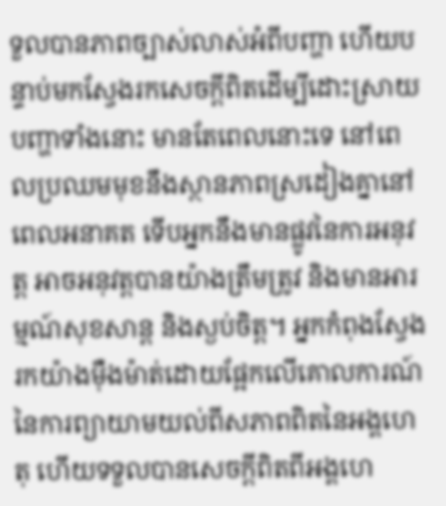ទួលបានភាពច្បាស់លាស់អំពីបញ្ហា ហើយបន្ទាប់មកស្វែងរកសេចក្ដីពិតដើម្បីដោះស្រាយបញ្ហាទាំងនោះ មានតែពេលនោះទេ នៅពេលប្រឈមមុខនឹងស្ថានភាពស្រដៀងគ្នានៅពេលអនាគត ទើបអ្នកនឹងមានផ្លូវនៃការអនុវត្ត អាចអនុវត្តបានយ៉ាងត្រឹមត្រូវ និងមានអារម្មណ៍សុខសាន្ត និងស្ងប់ចិត្ត។ អ្នកកំពុងស្វែងរកយ៉ាងម៉ឺងម៉ាត់ដោយផ្អែកលើគោលការណ៍នៃការព្យាយាមយល់ពីសភាពពិតនៃអង្គហេតុ ហើយទទួលបានសេចក្ដីពិតពីអង្គហេ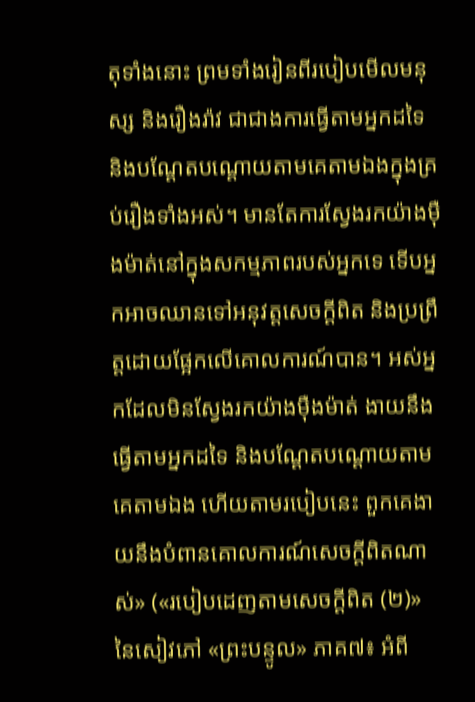តុទាំងនោះ ព្រមទាំងរៀនពីរបៀបមើលមនុស្ស និងរឿងរ៉ាវ ជាជាងការធ្វើតាមអ្នកដទៃ និងបណ្ដែតបណ្ដោយតាមគេតាមឯងក្នុងគ្រប់រឿងទាំងអស់។ មានតែការស្វែងរកយ៉ាងម៉ឺងម៉ាត់នៅក្នុងសកម្មភាពរបស់អ្នកទេ ទើបអ្នកអាចឈានទៅអនុវត្តសេចក្ដីពិត និងប្រព្រឹត្តដោយផ្អែកលើគោលការណ៍បាន។ អស់អ្នកដែលមិនស្វែងរកយ៉ាងម៉ឺងម៉ាត់ ងាយនឹងធ្វើតាមអ្នកដទៃ និងបណ្ដែតបណ្ដោយតាមគេតាមឯង ហើយតាមរបៀបនេះ ពួកគេងាយនឹងបំពានគោលការណ៍សេចក្ដីពិតណាស់» («របៀបដេញតាមសេចក្ដីពិត (២)» នៃសៀវភៅ «ព្រះបន្ទូល» ភាគ៧៖ អំពី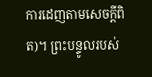ការដេញតាមសេចក្តីពិត)។ ព្រះបន្ទូលរបស់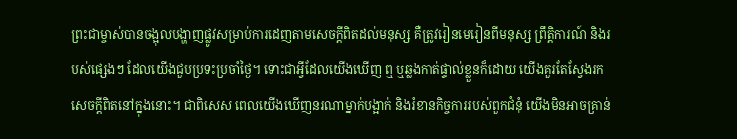ព្រះជាម្ចាស់បានចង្អុលបង្ហាញផ្លូវសម្រាប់ការដេញតាមសេចក្តីពិតដល់មនុស្ស គឺត្រូវរៀនមេរៀនពីមនុស្ស ព្រឹត្តិការណ៍ និងរបស់ផ្សេងៗ ដែលយើងជួបប្រទះប្រចាំថ្ងៃ។ ទោះជាអ្វីដែលយើងឃើញ ឮ ឬឆ្លងកាត់ផ្ទាល់ខ្លួនក៏ដោយ យើងគួរតែស្វែងរកសេចក្តីពិតនៅក្នុងនោះ។ ជាពិសេស ពេលយើងឃើញនរណាម្នាក់បង្អាក់ និងរំខានកិច្ចការរបស់ពួកជំនុំ យើងមិនអាចគ្រាន់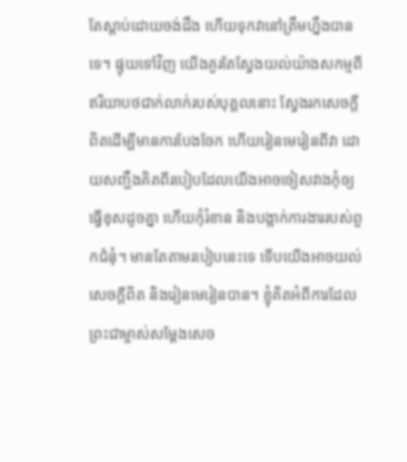តែស្តាប់ដោយចង់ដឹង ហើយទុកវានៅត្រឹមហ្នឹងបានទេ។ ផ្ទុយទៅវិញ យើងគួរតែស្វែងយល់យ៉ាងសកម្មពីឥរិយាបថជាក់លាក់របស់បុគ្គលនោះ ស្វែងរកសេចក្តីពិតដើម្បីមានការបែងចែក ហើយរៀនមេរៀនពីវា ដោយសញ្ជឹងគិតពីរបៀបដែលយើងអាចចៀសវាងកុំឲ្យធ្វើខុសដូចគ្នា ហើយកុំរំខាន និងបង្អាក់ការងាររបស់ពួកជំនុំ។ មានតែតាមរបៀបនេះទេ ទើបយើងអាចយល់សេចក្តីពិត និងរៀនមេរៀនបាន។ ខ្ញុំគិតអំពីការដែលព្រះជាម្ចាស់សម្ដែងសេច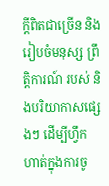ក្តីពិតជាច្រើន និងរៀបចំមនុស្ស ព្រឹត្តិការណ៍ របស់ និងបរិយាកាសផ្សេងៗ ដើម្បីហ្វឹកហាត់ក្នុងការចូ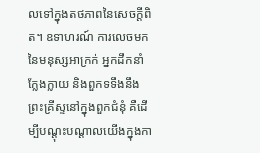លទៅក្នុងតថភាពនៃសេចក្ដីពិត។ ឧទាហរណ៍ ការលេចមកនៃមនុស្សអាក្រក់ អ្នកដឹកនាំក្លែងក្លាយ និងពួកទទឹងនឹងព្រះគ្រីស្ទនៅក្នុងពួកជំនុំ គឺដើម្បីបណ្ដុះបណ្ដាលយើងក្នុងកា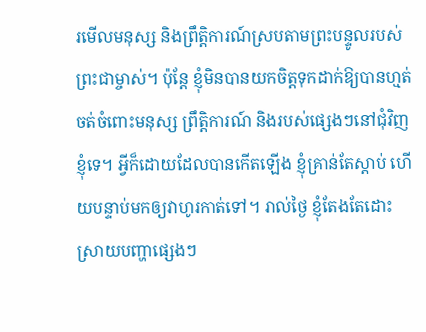រមើលមនុស្ស និងព្រឹត្តិការណ៍ស្របតាមព្រះបន្ទូលរបស់ព្រះជាម្ចាស់។ ប៉ុន្តែ ខ្ញុំមិនបានយកចិត្តទុកដាក់ឱ្យបានហ្មត់ចត់ចំពោះមនុស្ស ព្រឹត្តិការណ៍ និងរបស់ផ្សេងៗនៅជុំវិញខ្ញុំទេ។ អ្វីក៏ដោយដែលបានកើតឡើង ខ្ញុំគ្រាន់តែស្តាប់ ហើយបន្ទាប់មកឲ្យវាហូរកាត់ទៅ។ រាល់ថ្ងៃ ខ្ញុំតែងតែដោះស្រាយបញ្ហាផ្សេងៗ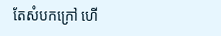តែសំបកក្រៅ ហើ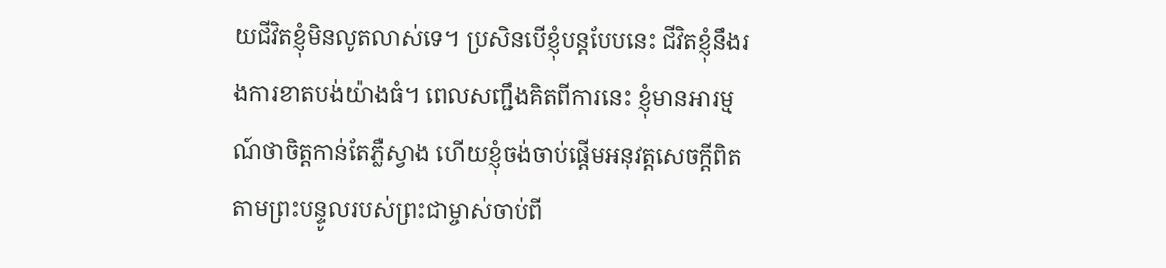យជីវិតខ្ញុំមិនលូតលាស់ទេ។ ប្រសិនបើខ្ញុំបន្តបែបនេះ ជីវិតខ្ញុំនឹងរងការខាតបង់យ៉ាងធំ។ ពេលសញ្ជឹងគិតពីការនេះ ខ្ញុំមានអារម្មណ៍ថាចិត្តកាន់តែភ្លឺស្វាង ហើយខ្ញុំចង់ចាប់ផ្ដើមអនុវត្តសេចក្តីពិតតាមព្រះបន្ទូលរបស់ព្រះជាម្ចាស់ចាប់ពី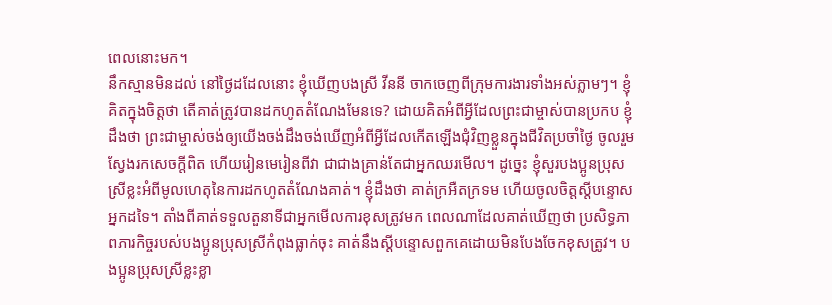ពេលនោះមក។
នឹកស្មានមិនដល់ នៅថ្ងៃដដែលនោះ ខ្ញុំឃើញបងស្រី វីននី ចាកចេញពីក្រុមការងារទាំងអស់ភ្លាមៗ។ ខ្ញុំគិតក្នុងចិត្តថា តើគាត់ត្រូវបានដកហូតតំណែងមែនទេ? ដោយគិតអំពីអ្វីដែលព្រះជាម្ចាស់បានប្រកប ខ្ញុំដឹងថា ព្រះជាម្ចាស់ចង់ឲ្យយើងចង់ដឹងចង់ឃើញអំពីអ្វីដែលកើតឡើងជុំវិញខ្លួនក្នុងជីវិតប្រចាំថ្ងៃ ចូលរួម ស្វែងរកសេចក្តីពិត ហើយរៀនមេរៀនពីវា ជាជាងគ្រាន់តែជាអ្នកឈរមើល។ ដូច្នេះ ខ្ញុំសួរបងប្អូនប្រុសស្រីខ្លះអំពីមូលហេតុនៃការដកហូតតំណែងគាត់។ ខ្ញុំដឹងថា គាត់ក្រអឺតក្រទម ហើយចូលចិត្តស្តីបន្ទោសអ្នកដទៃ។ តាំងពីគាត់ទទួលតួនាទីជាអ្នកមើលការខុសត្រូវមក ពេលណាដែលគាត់ឃើញថា ប្រសិទ្ធភាពភារកិច្ចរបស់បងប្អូនប្រុសស្រីកំពុងធ្លាក់ចុះ គាត់នឹងស្តីបន្ទោសពួកគេដោយមិនបែងចែកខុសត្រូវ។ បងប្អូនប្រុសស្រីខ្លះខ្លា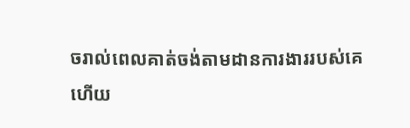ចរាល់ពេលគាត់ចង់តាមដានការងាររបស់គេ ហើយ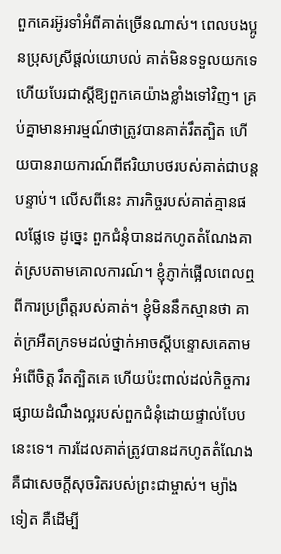ពួកគេរអ៊ូរទាំអំពីគាត់ច្រើនណាស់។ ពេលបងប្អូនប្រុសស្រីផ្ដល់យោបល់ គាត់មិនទទួលយកទេ ហើយបែរជាស្តីឱ្យពួកគេយ៉ាងខ្លាំងទៅវិញ។ គ្រប់គ្នាមានអារម្មណ៍ថាត្រូវបានគាត់រឹតត្បិត ហើយបានរាយការណ៍ពីឥរិយាបថរបស់គាត់ជាបន្តបន្ទាប់។ លើសពីនេះ ភារកិច្ចរបស់គាត់គ្មានផលផ្លែទេ ដូច្នេះ ពួកជំនុំបានដកហូតតំណែងគាត់ស្របតាមគោលការណ៍។ ខ្ញុំភ្ញាក់ផ្អើលពេលឮពីការប្រព្រឹត្តរបស់គាត់។ ខ្ញុំមិននឹកស្មានថា គាត់ក្រអឺតក្រទមដល់ថ្នាក់អាចស្តីបន្ទោសគេតាមអំពើចិត្ត រឹតត្បិតគេ ហើយប៉ះពាល់ដល់កិច្ចការផ្សាយដំណឹងល្អរបស់ពួកជំនុំដោយផ្ទាល់បែបនេះទេ។ ការដែលគាត់ត្រូវបានដកហូតតំណែង គឺជាសេចក្តីសុចរិតរបស់ព្រះជាម្ចាស់។ ម្យ៉ាងទៀត គឺដើម្បី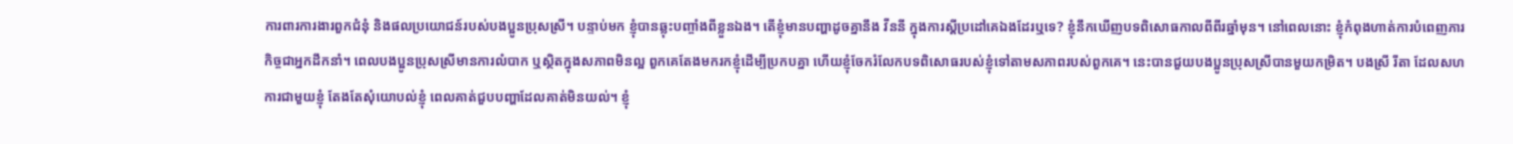ការពារការងារពួកជំនុំ និងផលប្រយោជន៍របស់បងប្អូនប្រុសស្រី។ បន្ទាប់មក ខ្ញុំបានឆ្លុះបញ្ចាំងពីខ្លួនឯង។ តើខ្ញុំមានបញ្ហាដូចគ្នានឹង វីននី ក្នុងការស្តីប្រដៅគេឯងដែរឬទេ? ខ្ញុំនឹកឃើញបទពិសោធកាលពីពីរឆ្នាំមុន។ នៅពេលនោះ ខ្ញុំកំពុងហាត់ការបំពេញភារកិច្ចជាអ្នកដឹកនាំ។ ពេលបងប្អូនប្រុសស្រីមានការលំបាក ឬស្ថិតក្នុងសភាពមិនល្អ ពួកគេតែងមករកខ្ញុំដើម្បីប្រកបគ្នា ហើយខ្ញុំចែករំលែកបទពិសោធរបស់ខ្ញុំទៅតាមសភាពរបស់ពួកគេ។ នេះបានជួយបងប្អូនប្រុសស្រីបានមួយកម្រិត។ បងស្រី រីតា ដែលសហការជាមួយខ្ញុំ តែងតែសុំយោបល់ខ្ញុំ ពេលគាត់ជួបបញ្ហាដែលគាត់មិនយល់។ ខ្ញុំ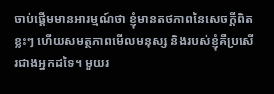ចាប់ផ្ដើមមានអារម្មណ៍ថា ខ្ញុំមានតថភាពនៃសេចក្តីពិតខ្លះៗ ហើយសមត្ថភាពមើលមនុស្ស និងរបស់ខ្ញុំគឺប្រសើរជាងអ្នកដទៃ។ មួយរ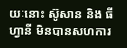យៈនោះ ស៊ូសាន និង ធីហ្វានី មិនបានសហការ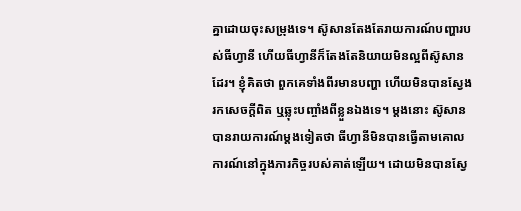គ្នាដោយចុះសម្រុងទេ។ ស៊ូសានតែងតែរាយការណ៍បញ្ហារបស់ធីហ្វានី ហើយធីហ្វានីក៏តែងតែនិយាយមិនល្អពីស៊ូសានដែរ។ ខ្ញុំគិតថា ពួកគេទាំងពីរមានបញ្ហា ហើយមិនបានស្វែងរកសេចក្តីពិត ឬឆ្លុះបញ្ចាំងពីខ្លួនឯងទេ។ ម្ដងនោះ ស៊ូសានបានរាយការណ៍ម្ដងទៀតថា ធីហ្វានីមិនបានធ្វើតាមគោលការណ៍នៅក្នុងភារកិច្ចរបស់គាត់ឡើយ។ ដោយមិនបានស្វែ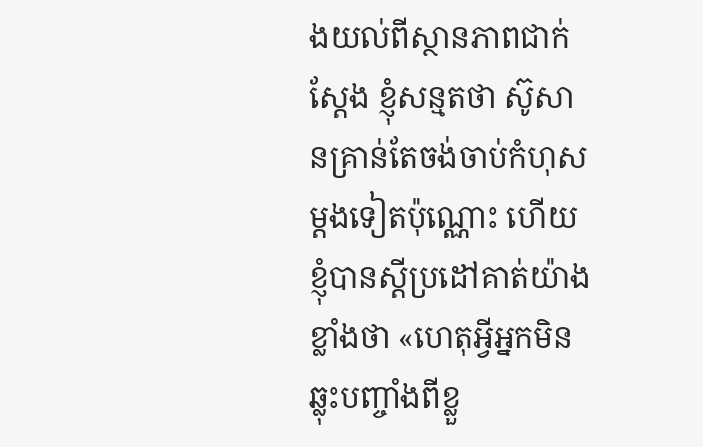ងយល់ពីស្ថានភាពជាក់ស្តែង ខ្ញុំសន្មតថា ស៊ូសានគ្រាន់តែចង់ចាប់កំហុសម្ដងទៀតប៉ុណ្ណោះ ហើយខ្ញុំបានស្តីប្រដៅគាត់យ៉ាងខ្លាំងថា «ហេតុអ្វីអ្នកមិនឆ្លុះបញ្ចាំងពីខ្លួ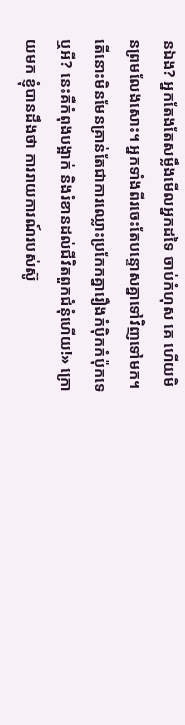នឯង? អ្នកតែងតែសម្លឹងមើលអ្នកដទៃ ចាប់កំហុស គេ ហើយមិនព្រមលែងសោះ។ អ្នកទាំងពីរចេះតែបន្ទោសគ្នាទៅវិញទៅមក។ តើនោះមិនមែនគ្រាន់តែជាការឈ្លោះប្រកែកគ្នារឿងកំប៉ិកកំប៉ុកទេឬអី? នេះគឺកំពុងបង្អាក់ និងរំខានដល់ជីវិតពួកជំនុំហើយ!» ក្រោយមក ខ្ញុំបានដឹងថា ការរាយការណ៍របស់ស៊ូ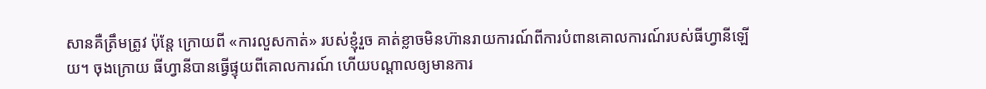សានគឺត្រឹមត្រូវ ប៉ុន្តែ ក្រោយពី «ការលួសកាត់» របស់ខ្ញុំរួច គាត់ខ្លាចមិនហ៊ានរាយការណ៍ពីការបំពានគោលការណ៍របស់ធីហ្វានីឡើយ។ ចុងក្រោយ ធីហ្វានីបានធ្វើផ្ទុយពីគោលការណ៍ ហើយបណ្ដាលឲ្យមានការ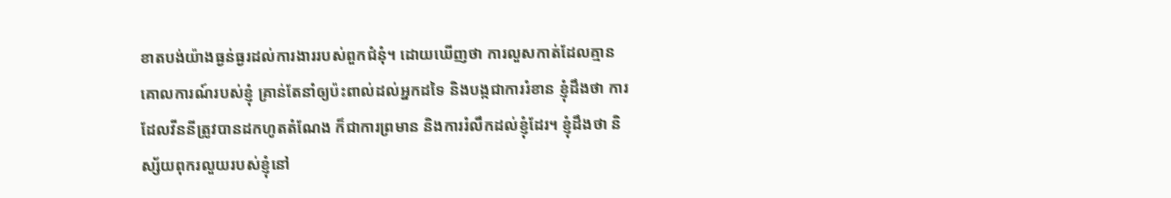ខាតបង់យ៉ាងធ្ងន់ធ្ងរដល់ការងាររបស់ពួកជំនុំ។ ដោយឃើញថា ការលួសកាត់ដែលគ្មានគោលការណ៍របស់ខ្ញុំ គ្រាន់តែនាំឲ្យប៉ះពាល់ដល់អ្នកដទៃ និងបង្កជាការរំខាន ខ្ញុំដឹងថា ការដែលវីននីត្រូវបានដកហូតតំណែង ក៏ជាការព្រមាន និងការរំលឹកដល់ខ្ញុំដែរ។ ខ្ញុំដឹងថា និស្ស័យពុករលួយរបស់ខ្ញុំនៅ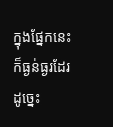ក្នុងផ្នែកនេះក៏ធ្ងន់ធ្ងរដែរ ដូច្នេះ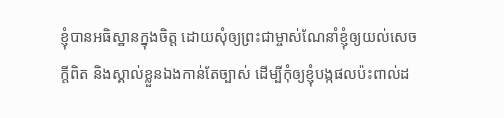ខ្ញុំបានអធិស្ឋានក្នុងចិត្ត ដោយសុំឲ្យព្រះជាម្ចាស់ណែនាំខ្ញុំឲ្យយល់សេចក្តីពិត និងស្គាល់ខ្លួនឯងកាន់តែច្បាស់ ដើម្បីកុំឲ្យខ្ញុំបង្កផលប៉ះពាល់ដ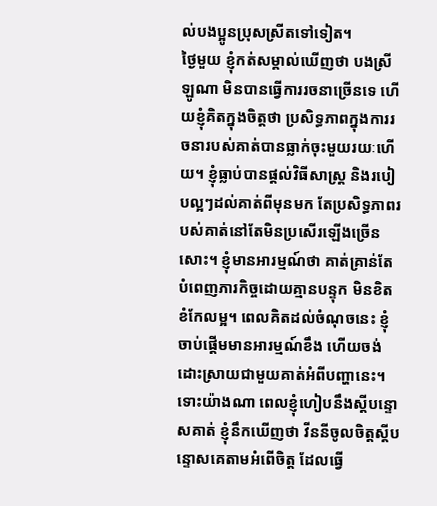ល់បងប្អូនប្រុសស្រីតទៅទៀត។
ថ្ងៃមួយ ខ្ញុំកត់សម្គាល់ឃើញថា បងស្រី ឡូណា មិនបានធ្វើការរចនាច្រើនទេ ហើយខ្ញុំគិតក្នុងចិត្តថា ប្រសិទ្ធភាពក្នុងការរចនារបស់គាត់បានធ្លាក់ចុះមួយរយៈហើយ។ ខ្ញុំធ្លាប់បានផ្ដល់វិធីសាស្ត្រ និងរបៀបល្អៗដល់គាត់ពីមុនមក តែប្រសិទ្ធភាពរបស់គាត់នៅតែមិនប្រសើរឡើងច្រើនសោះ។ ខ្ញុំមានអារម្មណ៍ថា គាត់គ្រាន់តែបំពេញភារកិច្ចដោយគ្មានបន្ទុក មិនខិតខំកែលម្អ។ ពេលគិតដល់ចំណុចនេះ ខ្ញុំចាប់ផ្ដើមមានអារម្មណ៍ខឹង ហើយចង់ដោះស្រាយជាមួយគាត់អំពីបញ្ហានេះ។ ទោះយ៉ាងណា ពេលខ្ញុំហៀបនឹងស្តីបន្ទោសគាត់ ខ្ញុំនឹកឃើញថា វីននីចូលចិត្តស្តីបន្ទោសគេតាមអំពើចិត្ត ដែលធ្វើ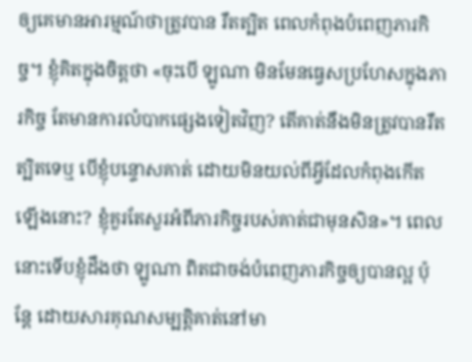ឲ្យគេមានអារម្មណ៍ថាត្រូវបាន រឹតត្បិត ពេលកំពុងបំពេញភារកិច្ច។ ខ្ញុំគិតក្នុងចិត្តថា «ចុះបើ ឡូណា មិនមែនធ្វេសប្រហែសក្នុងភារកិច្ច តែមានការលំបាកផ្សេងទៀតវិញ? តើគាត់នឹងមិនត្រូវបានរឹតត្បិតទេឬ បើខ្ញុំបន្ទោសគាត់ ដោយមិនយល់ពីអ្វីដែលកំពុងកើតឡើងនោះ? ខ្ញុំគួរតែសួរអំពីភារកិច្ចរបស់គាត់ជាមុនសិន»។ ពេលនោះទើបខ្ញុំដឹងថា ឡូណា ពិតជាចង់បំពេញភារកិច្ចឲ្យបានល្អ ប៉ុន្តែ ដោយសារគុណសម្បត្តិគាត់នៅមា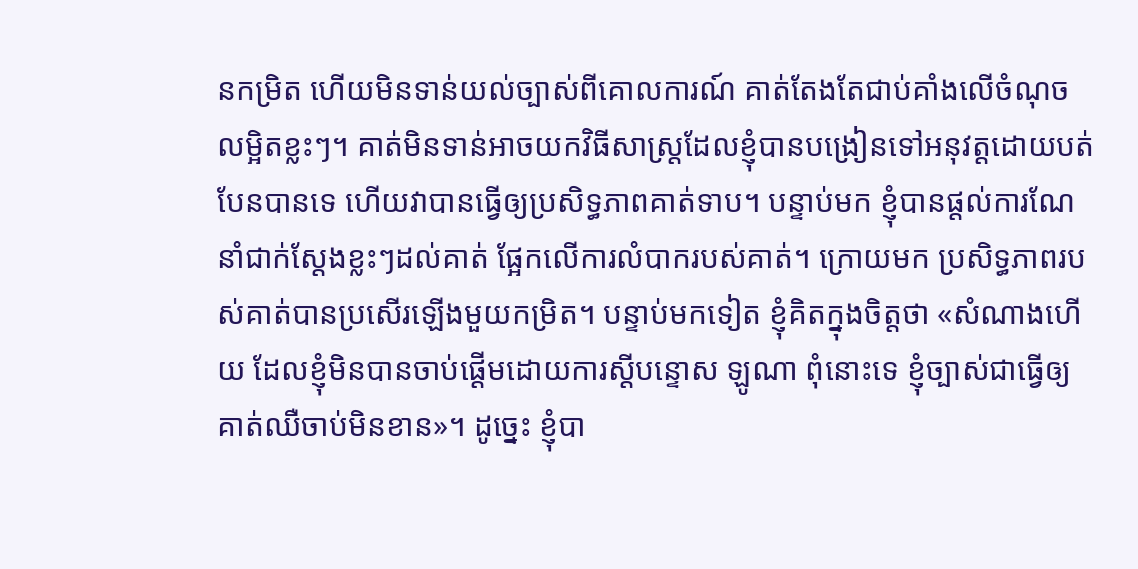នកម្រិត ហើយមិនទាន់យល់ច្បាស់ពីគោលការណ៍ គាត់តែងតែជាប់គាំងលើចំណុចលម្អិតខ្លះៗ។ គាត់មិនទាន់អាចយកវិធីសាស្ត្រដែលខ្ញុំបានបង្រៀនទៅអនុវត្តដោយបត់បែនបានទេ ហើយវាបានធ្វើឲ្យប្រសិទ្ធភាពគាត់ទាប។ បន្ទាប់មក ខ្ញុំបានផ្តល់ការណែនាំជាក់ស្តែងខ្លះៗដល់គាត់ ផ្អែកលើការលំបាករបស់គាត់។ ក្រោយមក ប្រសិទ្ធភាពរបស់គាត់បានប្រសើរឡើងមួយកម្រិត។ បន្ទាប់មកទៀត ខ្ញុំគិតក្នុងចិត្តថា «សំណាងហើយ ដែលខ្ញុំមិនបានចាប់ផ្ដើមដោយការស្តីបន្ទោស ឡូណា ពុំនោះទេ ខ្ញុំច្បាស់ជាធ្វើឲ្យគាត់ឈឺចាប់មិនខាន»។ ដូច្នេះ ខ្ញុំបា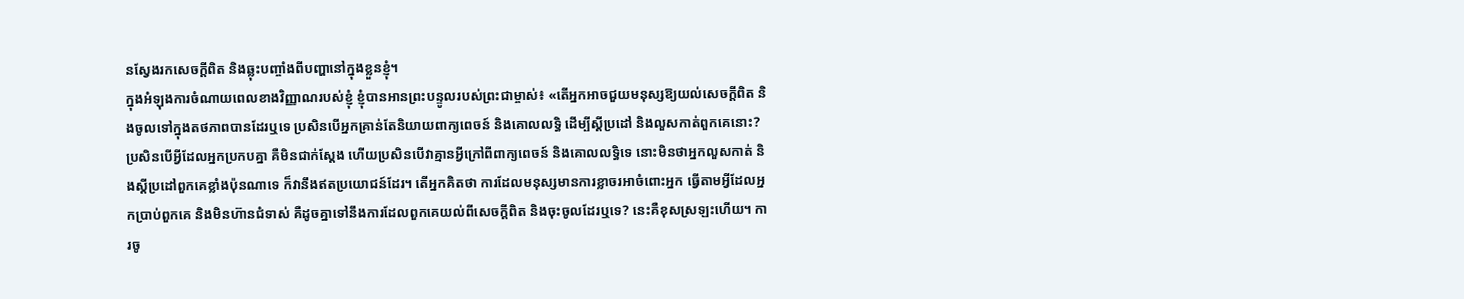នស្វែងរកសេចក្តីពិត និងឆ្លុះបញ្ចាំងពីបញ្ហានៅក្នុងខ្លួនខ្ញុំ។
ក្នុងអំឡុងការចំណាយពេលខាងវិញ្ញាណរបស់ខ្ញុំ ខ្ញុំបានអានព្រះបន្ទូលរបស់ព្រះជាម្ចាស់៖ «តើអ្នកអាចជួយមនុស្សឱ្យយល់សេចក្ដីពិត និងចូលទៅក្នុងតថភាពបានដែរឬទេ ប្រសិនបើអ្នកគ្រាន់តែនិយាយពាក្យពេចន៍ និងគោលលទ្ធិ ដើម្បីស្ដីប្រដៅ និងលួសកាត់ពួកគេនោះ? ប្រសិនបើអ្វីដែលអ្នកប្រកបគ្នា គឺមិនជាក់ស្ដែង ហើយប្រសិនបើវាគ្មានអ្វីក្រៅពីពាក្យពេចន៍ និងគោលលទ្ធិទេ នោះមិនថាអ្នកលួសកាត់ និងស្ដីប្រដៅពួកគេខ្លាំងប៉ុនណាទេ ក៏វានឹងឥតប្រយោជន៍ដែរ។ តើអ្នកគិតថា ការដែលមនុស្សមានការខ្លាចរអាចំពោះអ្នក ធ្វើតាមអ្វីដែលអ្នកប្រាប់ពួកគេ និងមិនហ៊ានជំទាស់ គឺដូចគ្នាទៅនឹងការដែលពួកគេយល់ពីសេចក្ដីពិត និងចុះចូលដែរឬទេ? នេះគឺខុសស្រឡះហើយ។ ការចូ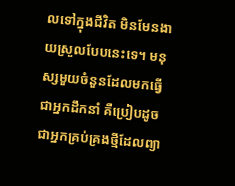លទៅក្នុងជីវិត មិនមែនងាយស្រួលបែបនេះទេ។ មនុស្សមួយចំនួនដែលមកធ្វើជាអ្នកដឹកនាំ គឺប្រៀបដូចជាអ្នកគ្រប់គ្រងថ្មីដែលព្យា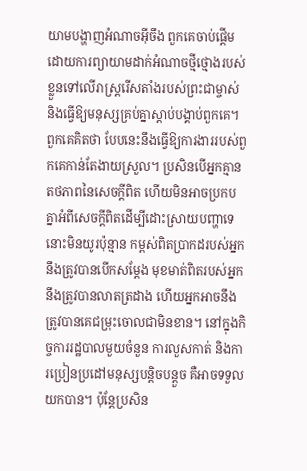យាមបង្ហាញអំណាចអ៊ីចឹង ពួកគេចាប់ផ្ដើមដោយការព្យាយាមដាក់អំណាចថ្មីថ្មោងរបស់ខ្លួនទៅលើរាស្រ្ដរើសតាំងរបស់ព្រះជាម្ចាស់ និងធ្វើឱ្យមនុស្សគ្រប់គ្នាស្ដាប់បង្គាប់ពួកគេ។ ពួកគេគិតថា បែបនេះនឹងធ្វើឱ្យការងាររបស់ពួកគេកាន់តែងាយស្រួល។ ប្រសិនបើអ្នកគ្មានតថភាពនៃសេចក្ដីពិត ហើយមិនអាចប្រកបគ្នាអំពីសេចក្ដីពិតដើម្បីដោះស្រាយបញ្ហាទេ នោះមិនយូរប៉ុន្មាន កម្ពស់ពិតប្រាកដរបស់អ្នកនឹងត្រូវបានបើកសម្ដែង មុខមាត់ពិតរបស់អ្នកនឹងត្រូវបានលាតត្រដាង ហើយអ្នកអាចនឹងត្រូវបានគេជម្រុះចោលជាមិនខាន។ នៅក្នុងកិច្ចការរដ្ឋបាលមួយចំនួន ការលួសកាត់ និងការប្រៀនប្រដៅមនុស្សបន្តិចបន្តួច គឺអាចទទួលយកបាន។ ប៉ុន្តែប្រសិន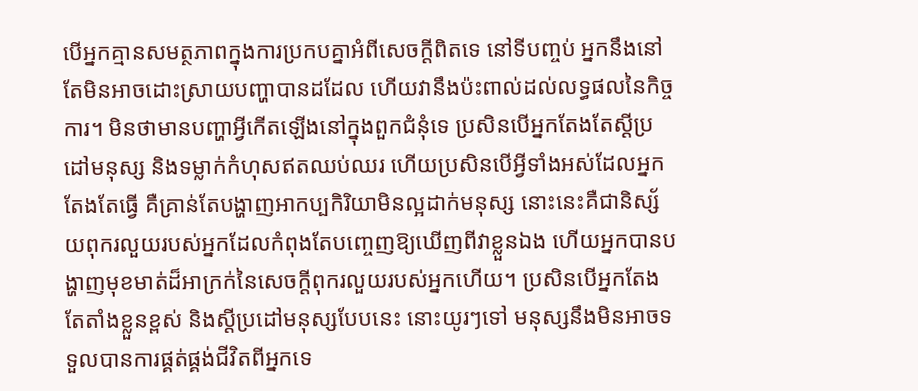បើអ្នកគ្មានសមត្ថភាពក្នុងការប្រកបគ្នាអំពីសេចក្ដីពិតទេ នៅទីបញ្ចប់ អ្នកនឹងនៅតែមិនអាចដោះស្រាយបញ្ហាបានដដែល ហើយវានឹងប៉ះពាល់ដល់លទ្ធផលនៃកិច្ចការ។ មិនថាមានបញ្ហាអ្វីកើតឡើងនៅក្នុងពួកជំនុំទេ ប្រសិនបើអ្នកតែងតែស្ដីប្រដៅមនុស្ស និងទម្លាក់កំហុសឥតឈប់ឈរ ហើយប្រសិនបើអ្វីទាំងអស់ដែលអ្នកតែងតែធ្វើ គឺគ្រាន់តែបង្ហាញអាកប្បកិរិយាមិនល្អដាក់មនុស្ស នោះនេះគឺជានិស្ស័យពុករលួយរបស់អ្នកដែលកំពុងតែបញ្ចេញឱ្យឃើញពីវាខ្លួនឯង ហើយអ្នកបានបង្ហាញមុខមាត់ដ៏អាក្រក់នៃសេចក្ដីពុករលួយរបស់អ្នកហើយ។ ប្រសិនបើអ្នកតែងតែតាំងខ្លួនខ្ពស់ និងស្ដីប្រដៅមនុស្សបែបនេះ នោះយូរៗទៅ មនុស្សនឹងមិនអាចទទួលបានការផ្គត់ផ្គង់ជីវិតពីអ្នកទេ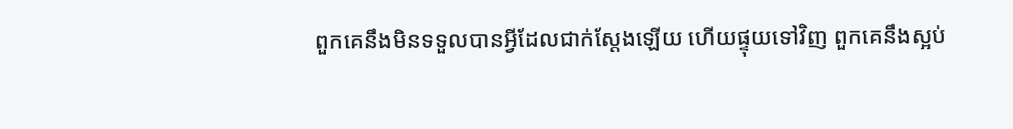ពួកគេនឹងមិនទទួលបានអ្វីដែលជាក់ស្ដែងឡើយ ហើយផ្ទុយទៅវិញ ពួកគេនឹងស្អប់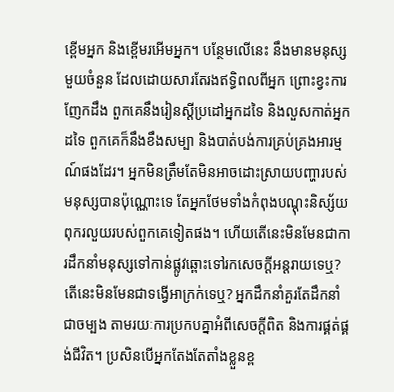ខ្ពើមអ្នក និងខ្ពើមរអើមអ្នក។ បន្ថែមលើនេះ នឹងមានមនុស្សមួយចំនួន ដែលដោយសារតែរងឥទ្ធិពលពីអ្នក ព្រោះខ្វះការញែកដឹង ពួកគេនឹងរៀនស្ដីប្រដៅអ្នកដទៃ និងលួសកាត់អ្នកដទៃ ពួកគេក៏នឹងខឹងសម្បា និងបាត់បង់ការគ្រប់គ្រងអារម្មណ៍ផងដែរ។ អ្នកមិនត្រឹមតែមិនអាចដោះស្រាយបញ្ហារបស់មនុស្សបានប៉ុណ្ណោះទេ តែអ្នកថែមទាំងកំពុងបណ្ដុះនិស្ស័យពុករលួយរបស់ពួកគេទៀតផង។ ហើយតើនេះមិនមែនជាការដឹកនាំមនុស្សទៅកាន់ផ្លូវឆ្ពោះទៅរកសេចក្ដីអន្តរាយទេឬ? តើនេះមិនមែនជាទង្វើអាក្រក់ទេឬ? អ្នកដឹកនាំគួរតែដឹកនាំជាចម្បង តាមរយៈការប្រកបគ្នាអំពីសេចក្ដីពិត និងការផ្គត់ផ្គង់ជីវិត។ ប្រសិនបើអ្នកតែងតែតាំងខ្លួនខ្ព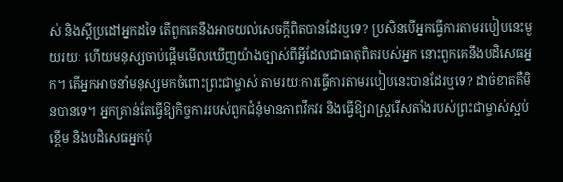ស់ និងស្ដីប្រដៅអ្នកដទៃ តើពួកគេនឹងអាចយល់សេចក្ដីពិតបានដែរឬទេ? ប្រសិនបើអ្នកធ្វើការតាមរបៀបនេះមួយរយៈ ហើយមនុស្សចាប់ផ្ដើមមើលឃើញយ៉ាងច្បាស់ពីអ្វីដែលជាធាតុពិតរបស់អ្នក នោះពួកគេនឹងបដិសេធអ្នក។ តើអ្នកអាចនាំមនុស្សមកចំពោះព្រះជាម្ចាស់ តាមរយៈការធ្វើការតាមរបៀបនេះបានដែរឬទេ? ដាច់ខាតគឺមិនបានទេ។ អ្នកគ្រាន់តែធ្វើឱ្យកិច្ចការរបស់ពួកជំនុំមានភាពវឹកវរ និងធ្វើឱ្យរាស្រ្ដរើសតាំងរបស់ព្រះជាម្ចាស់ស្អប់ខ្ពើម និងបដិសេធអ្នកប៉ុ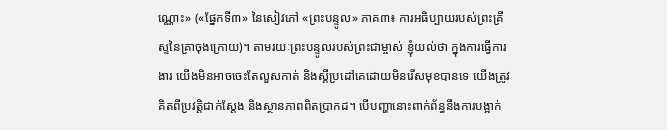ណ្ណោះ» («ផ្នែកទី៣» នៃសៀវភៅ «ព្រះបន្ទូល» ភាគ៣៖ ការអធិប្បាយរបស់ព្រះគ្រីស្ទនៃគ្រាចុងក្រោយ)។ តាមរយៈព្រះបន្ទូលរបស់ព្រះជាម្ចាស់ ខ្ញុំយល់ថា ក្នុងការធ្វើការងារ យើងមិនអាចចេះតែលួសកាត់ និងស្តីប្រដៅគេដោយមិនរើសមុខបានទេ យើងត្រូវគិតពីប្រវត្តិជាក់ស្តែង និងស្ថានភាពពិតប្រាកដ។ បើបញ្ហានោះពាក់ព័ន្ធនឹងការបង្អាក់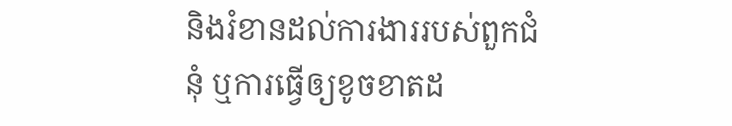និងរំខានដល់ការងាររបស់ពួកជំនុំ ឬការធ្វើឲ្យខូចខាតដ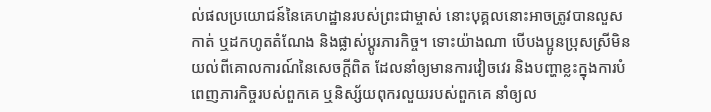ល់ផលប្រយោជន៍នៃគេហដ្ឋានរបស់ព្រះជាម្ចាស់ នោះបុគ្គលនោះអាចត្រូវបានលួសកាត់ ឬដកហូតតំណែង និងផ្លាស់ប្ដូរភារកិច្ច។ ទោះយ៉ាងណា បើបងប្អូនប្រុសស្រីមិនយល់ពីគោលការណ៍នៃសេចក្តីពិត ដែលនាំឲ្យមានការវៀចវេរ និងបញ្ហាខ្លះក្នុងការបំពេញភារកិច្ចរបស់ពួកគេ ឬនិស្ស័យពុករលួយរបស់ពួកគេ នាំឲ្យល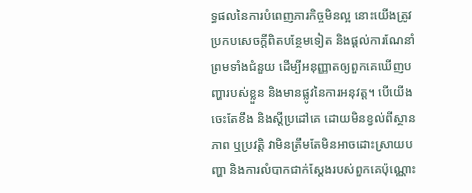ទ្ធផលនៃការបំពេញភារកិច្ចមិនល្អ នោះយើងត្រូវប្រកបសេចក្តីពិតបន្ថែមទៀត និងផ្តល់ការណែនាំ ព្រមទាំងជំនួយ ដើម្បីអនុញ្ញាតឲ្យពួកគេឃើញបញ្ហារបស់ខ្លួន និងមានផ្លូវនៃការអនុវត្ត។ បើយើងចេះតែខឹង និងស្តីប្រដៅគេ ដោយមិនខ្វល់ពីស្ថានភាព ឬប្រវត្តិ វាមិនត្រឹមតែមិនអាចដោះស្រាយបញ្ហា និងការលំបាកជាក់ស្តែងរបស់ពួកគេប៉ុណ្ណោះ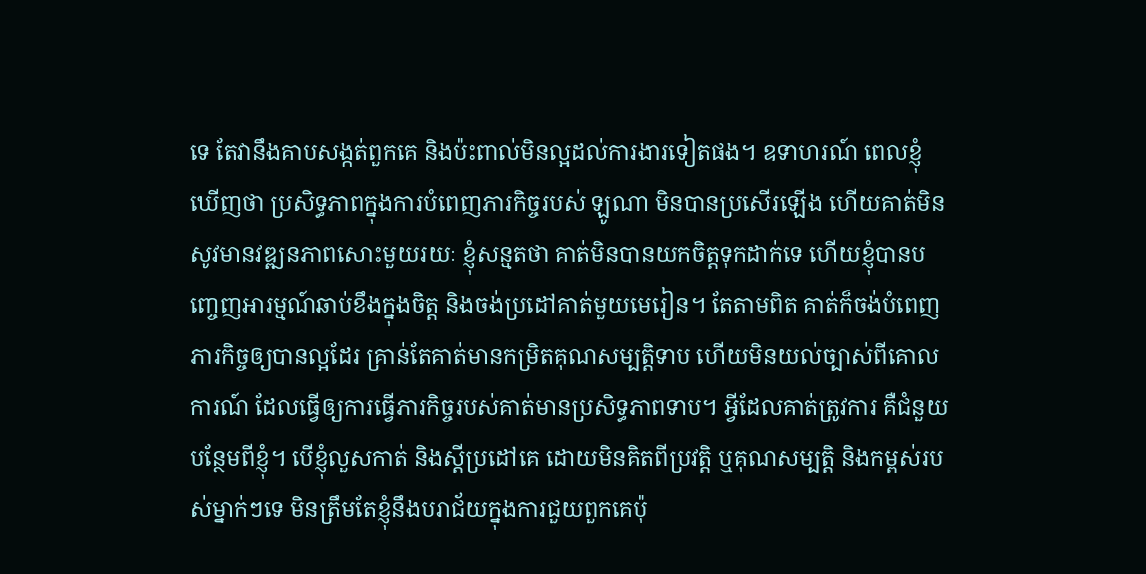ទេ តែវានឹងគាបសង្កត់ពួកគេ និងប៉ះពាល់មិនល្អដល់ការងារទៀតផង។ ឧទាហរណ៍ ពេលខ្ញុំឃើញថា ប្រសិទ្ធភាពក្នុងការបំពេញភារកិច្ចរបស់ ឡូណា មិនបានប្រសើរឡើង ហើយគាត់មិនសូវមានវឌ្ឍនភាពសោះមួយរយៈ ខ្ញុំសន្មតថា គាត់មិនបានយកចិត្តទុកដាក់ទេ ហើយខ្ញុំបានបញ្ចេញអារម្មណ៍ឆាប់ខឹងក្នុងចិត្ត និងចង់ប្រដៅគាត់មួយមេរៀន។ តែតាមពិត គាត់ក៏ចង់បំពេញភារកិច្ចឲ្យបានល្អដែរ គ្រាន់តែគាត់មានកម្រិតគុណសម្បត្តិទាប ហើយមិនយល់ច្បាស់ពីគោលការណ៍ ដែលធ្វើឲ្យការធ្វើភារកិច្ចរបស់គាត់មានប្រសិទ្ធភាពទាប។ អ្វីដែលគាត់ត្រូវការ គឺជំនួយបន្ថែមពីខ្ញុំ។ បើខ្ញុំលួសកាត់ និងស្តីប្រដៅគេ ដោយមិនគិតពីប្រវត្តិ ឬគុណសម្បត្តិ និងកម្ពស់របស់ម្នាក់ៗទេ មិនត្រឹមតែខ្ញុំនឹងបរាជ័យក្នុងការជួយពួកគេប៉ុ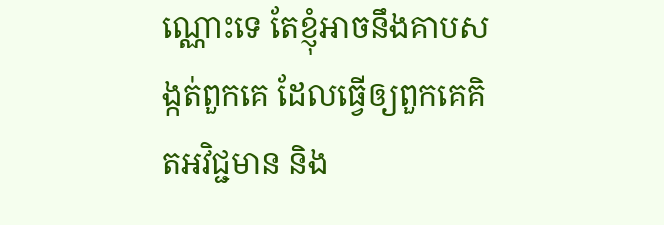ណ្ណោះទេ តែខ្ញុំអាចនឹងគាបសង្កត់ពួកគេ ដែលធ្វើឲ្យពួកគេគិតអវិជ្ជមាន និង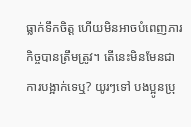ធ្លាក់ទឹកចិត្ត ហើយមិនអាចបំពេញភារកិច្ចបានត្រឹមត្រូវ។ តើនេះមិនមែនជាការបង្អាក់ទេឬ? យូរៗទៅ បងប្អូនប្រុ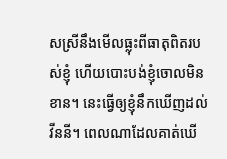សស្រីនឹងមើលធ្លុះពីធាតុពិតរបស់ខ្ញុំ ហើយបោះបង់ខ្ញុំចោលមិនខាន។ នេះធ្វើឲ្យខ្ញុំនឹកឃើញដល់ វីននី។ ពេលណាដែលគាត់ឃើ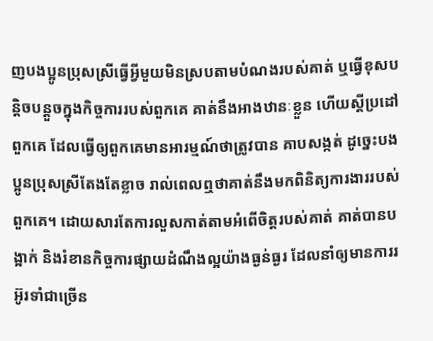ញបងប្អូនប្រុសស្រីធ្វើអ្វីមួយមិនស្របតាមបំណងរបស់គាត់ ឬធ្វើខុសបន្តិចបន្តួចក្នុងកិច្ចការរបស់ពួកគេ គាត់នឹងអាងឋានៈខ្លួន ហើយស្តីប្រដៅពួកគេ ដែលធ្វើឲ្យពួកគេមានអារម្មណ៍ថាត្រូវបាន គាបសង្កត់ ដូច្នេះបងប្អូនប្រុសស្រីតែងតែខ្លាច រាល់ពេលឮថាគាត់នឹងមកពិនិត្យការងាររបស់ពួកគេ។ ដោយសារតែការលួសកាត់តាមអំពើចិត្តរបស់គាត់ គាត់បានបង្អាក់ និងរំខានកិច្ចការផ្សាយដំណឹងល្អយ៉ាងធ្ងន់ធ្ងរ ដែលនាំឲ្យមានការរអ៊ូរទាំជាច្រើន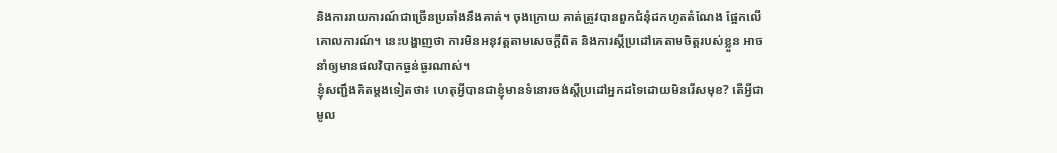និងការរាយការណ៍ជាច្រើនប្រឆាំងនឹងគាត់។ ចុងក្រោយ គាត់ត្រូវបានពួកជំនុំដកហូតតំណែង ផ្អែកលើគោលការណ៍។ នេះបង្ហាញថា ការមិនអនុវត្តតាមសេចក្តីពិត និងការស្តីប្រដៅគេតាមចិត្តរបស់ខ្លួន អាចនាំឲ្យមានផលវិបាកធ្ងន់ធ្ងរណាស់។
ខ្ញុំសញ្ជឹងគិតម្ដងទៀតថា៖ ហេតុអ្វីបានជាខ្ញុំមានទំនោរចង់ស្តីប្រដៅអ្នកដទៃដោយមិនរើសមុខ? តើអ្វីជាមូល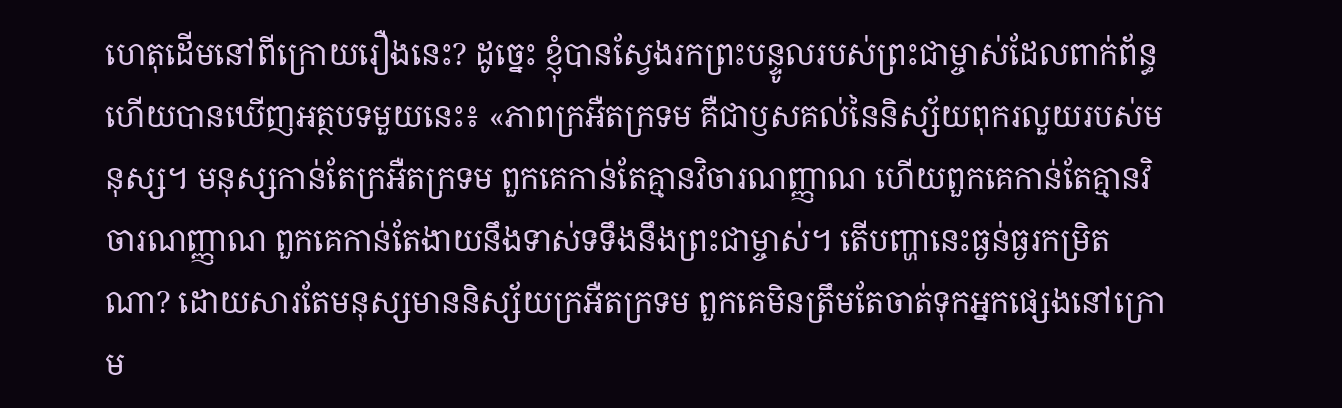ហេតុដើមនៅពីក្រោយរឿងនេះ? ដូច្នេះ ខ្ញុំបានស្វែងរកព្រះបន្ទូលរបស់ព្រះជាម្ចាស់ដែលពាក់ព័ន្ធ ហើយបានឃើញអត្ថបទមួយនេះ៖ «ភាពក្រអឺតក្រទម គឺជាឫសគល់នៃនិស្ស័យពុករលួយរបស់មនុស្ស។ មនុស្សកាន់តែក្រអឺតក្រទម ពួកគេកាន់តែគ្មានវិចារណញ្ញាណ ហើយពួកគេកាន់តែគ្មានវិចារណញ្ញាណ ពួកគេកាន់តែងាយនឹងទាស់ទទឹងនឹងព្រះជាម្ចាស់។ តើបញ្ហានេះធ្ងន់ធ្ងរកម្រិតណា? ដោយសារតែមនុស្សមាននិស្ស័យក្រអឺតក្រទម ពួកគេមិនត្រឹមតែចាត់ទុកអ្នកផ្សេងនៅក្រោម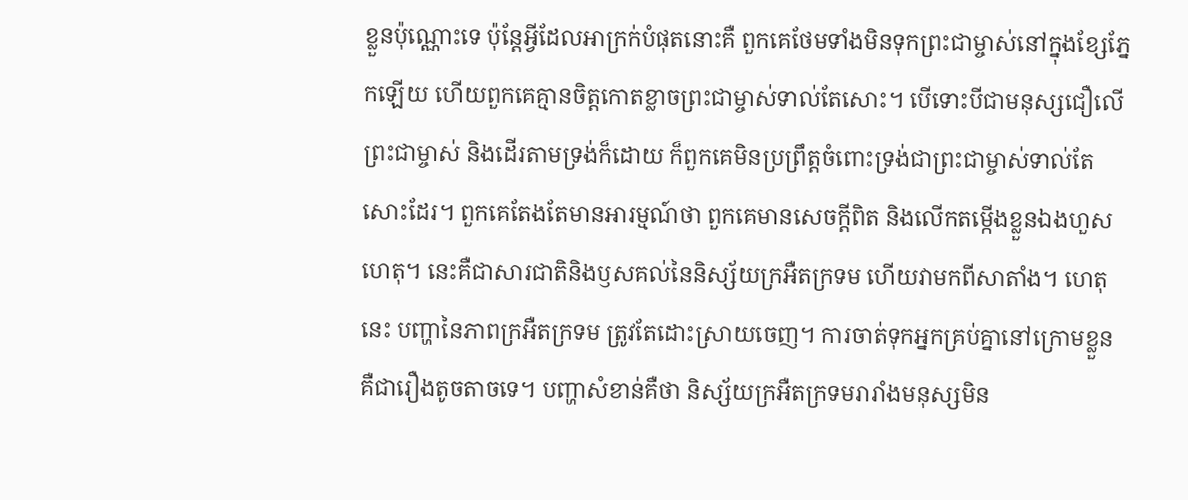ខ្លួនប៉ុណ្ណោះទេ ប៉ុន្តែអ្វីដែលអាក្រក់បំផុតនោះគឺ ពួកគេថែមទាំងមិនទុកព្រះជាម្ចាស់នៅក្នុងខ្សែភ្នែកឡើយ ហើយពួកគេគ្មានចិត្តកោតខ្លាចព្រះជាម្ចាស់ទាល់តែសោះ។ បើទោះបីជាមនុស្សជឿលើព្រះជាម្ចាស់ និងដើរតាមទ្រង់ក៏ដោយ ក៏ពួកគេមិនប្រព្រឹត្តចំពោះទ្រង់ជាព្រះជាម្ចាស់ទាល់តែសោះដែរ។ ពួកគេតែងតែមានអារម្មណ៍ថា ពួកគេមានសេចក្ដីពិត និងលើកតម្កើងខ្លួនឯងហួសហេតុ។ នេះគឺជាសារជាតិនិងឫសគល់នៃនិស្ស័យក្រអឺតក្រទម ហើយវាមកពីសាតាំង។ ហេតុនេះ បញ្ហានៃភាពក្រអឺតក្រទម ត្រូវតែដោះស្រាយចេញ។ ការចាត់ទុកអ្នកគ្រប់គ្នានៅក្រោមខ្លួន គឺជារឿងតូចតាចទេ។ បញ្ហាសំខាន់គឺថា និស្ស័យក្រអឺតក្រទមរារាំងមនុស្សមិន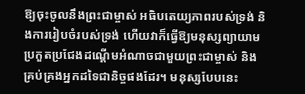ឱ្យចុះចូលនឹងព្រះជាម្ចាស់ អធិបតេយ្យភាពរបស់ទ្រង់ និងការរៀបចំរបស់ទ្រង់ ហើយវាក៏ធ្វើឱ្យមនុស្សព្យាយាមប្រកួតប្រជែងដណ្ដើមអំណាចជាមួយព្រះជាម្ចាស់ និងគ្រប់គ្រងអ្នកដទៃជានិច្ចផងដែរ។ មនុស្សបែបនេះ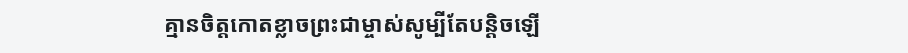គ្មានចិត្តកោតខ្លាចព្រះជាម្ចាស់សូម្បីតែបន្តិចឡើ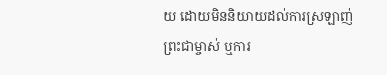យ ដោយមិននិយាយដល់ការស្រឡាញ់ព្រះជាម្ចាស់ ឬការ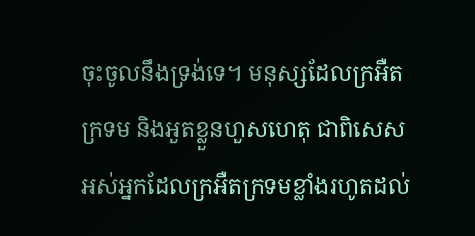ចុះចូលនឹងទ្រង់ទេ។ មនុស្សដែលក្រអឺតក្រទម និងអួតខ្លួនហួសហេតុ ជាពិសេសអស់អ្នកដែលក្រអឺតក្រទមខ្លាំងរហូតដល់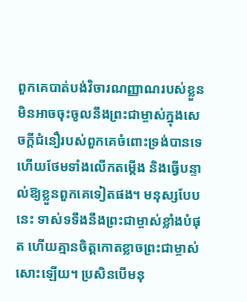ពួកគេបាត់បង់វិចារណញ្ញាណរបស់ខ្លួន មិនអាចចុះចូលនឹងព្រះជាម្ចាស់ក្នុងសេចក្ដីជំនឿរបស់ពួកគេចំពោះទ្រង់បានទេ ហើយថែមទាំងលើកតម្កើង និងធ្វើបន្ទាល់ឱ្យខ្លួនពួកគេទៀតផង។ មនុស្សបែបនេះ ទាស់ទទឹងនឹងព្រះជាម្ចាស់ខ្លាំងបំផុត ហើយគ្មានចិត្តកោតខ្លាចព្រះជាម្ចាស់សោះឡើយ។ ប្រសិនបើមនុ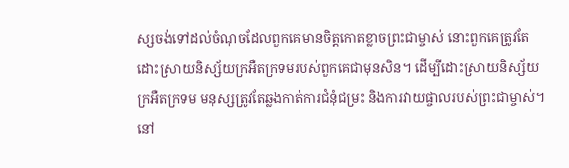ស្សចង់ទៅដល់ចំណុចដែលពួកគេមានចិត្តកោតខ្លាចព្រះជាម្ចាស់ នោះពួកគេត្រូវតែដោះស្រាយនិស្ស័យក្រអឺតក្រទមរបស់ពួកគេជាមុនសិន។ ដើម្បីដោះស្រាយនិស្ស័យក្រអឺតក្រទម មនុស្សត្រូវតែឆ្លងកាត់ការជំនុំជម្រះ និងការវាយផ្ចាលរបស់ព្រះជាម្ចាស់។ នៅ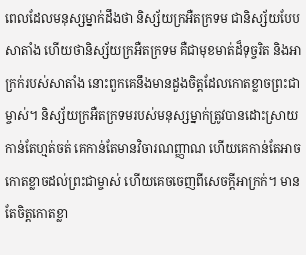ពេលដែលមនុស្សម្នាក់ដឹងថា និស្ស័យក្រអឺតក្រទម ជានិស្ស័យបែបសាតាំង ហើយថានិស្ស័យក្រអឺតក្រទម គឺជាមុខមាត់ដ៏ទុច្ចរិត និងអាក្រក់របស់សាតាំង នោះពួកគេនឹងមានដួងចិត្តដែលកោតខ្លាចព្រះជាម្ចាស់។ និស្ស័យក្រអឺតក្រទមរបស់មនុស្សម្នាក់ត្រូវបានដោះស្រាយកាន់តែហ្មត់ចត់ គេកាន់តែមានវិចារណញ្ញាណ ហើយគេកាន់តែអាចកោតខ្លាចដល់ព្រះជាម្ចាស់ ហើយគេចចេញពីសេចក្ដីអាក្រក់។ មានតែចិត្តកោតខ្លា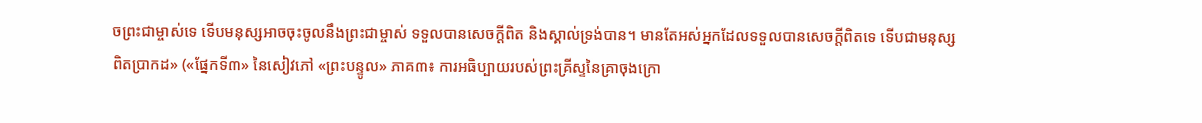ចព្រះជាម្ចាស់ទេ ទើបមនុស្សអាចចុះចូលនឹងព្រះជាម្ចាស់ ទទួលបានសេចក្ដីពិត និងស្គាល់ទ្រង់បាន។ មានតែអស់អ្នកដែលទទួលបានសេចក្ដីពិតទេ ទើបជាមនុស្សពិតប្រាកដ» («ផ្នែកទី៣» នៃសៀវភៅ «ព្រះបន្ទូល» ភាគ៣៖ ការអធិប្បាយរបស់ព្រះគ្រីស្ទនៃគ្រាចុងក្រោ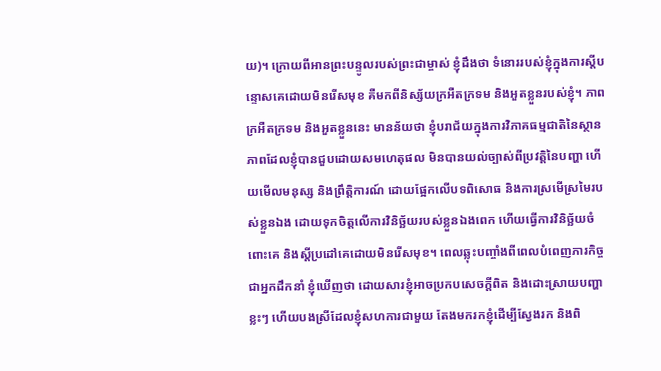យ)។ ក្រោយពីអានព្រះបន្ទូលរបស់ព្រះជាម្ចាស់ ខ្ញុំដឹងថា ទំនោររបស់ខ្ញុំក្នុងការស្តីបន្ទោសគេដោយមិនរើសមុខ គឺមកពីនិស្ស័យក្រអឺតក្រទម និងអួតខ្លួនរបស់ខ្ញុំ។ ភាពក្រអឺតក្រទម និងអួតខ្លួននេះ មានន័យថា ខ្ញុំបរាជ័យក្នុងការវិភាគធម្មជាតិនៃស្ថានភាពដែលខ្ញុំបានជួបដោយសមហេតុផល មិនបានយល់ច្បាស់ពីប្រវត្តិនៃបញ្ហា ហើយមើលមនុស្ស និងព្រឹត្តិការណ៍ ដោយផ្អែកលើបទពិសោធ និងការស្រមើស្រមៃរបស់ខ្លួនឯង ដោយទុកចិត្តលើការវិនិច្ឆ័យរបស់ខ្លួនឯងពេក ហើយធ្វើការវិនិច្ឆ័យចំពោះគេ និងស្តីប្រដៅគេដោយមិនរើសមុខ។ ពេលឆ្លុះបញ្ចាំងពីពេលបំពេញភារកិច្ចជាអ្នកដឹកនាំ ខ្ញុំឃើញថា ដោយសារខ្ញុំអាចប្រកបសេចក្តីពិត និងដោះស្រាយបញ្ហាខ្លះៗ ហើយបងស្រីដែលខ្ញុំសហការជាមួយ តែងមករកខ្ញុំដើម្បីស្វែងរក និងពិ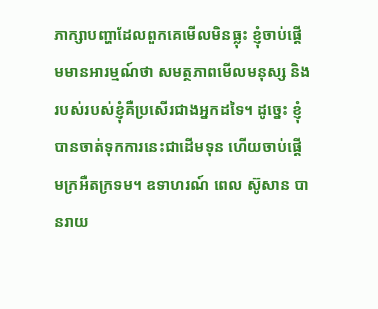ភាក្សាបញ្ហាដែលពួកគេមើលមិនធ្លុះ ខ្ញុំចាប់ផ្ដើមមានអារម្មណ៍ថា សមត្ថភាពមើលមនុស្ស និងរបស់របស់ខ្ញុំគឺប្រសើរជាងអ្នកដទៃ។ ដូច្នេះ ខ្ញុំបានចាត់ទុកការនេះជាដើមទុន ហើយចាប់ផ្ដើមក្រអឺតក្រទម។ ឧទាហរណ៍ ពេល ស៊ូសាន បានរាយ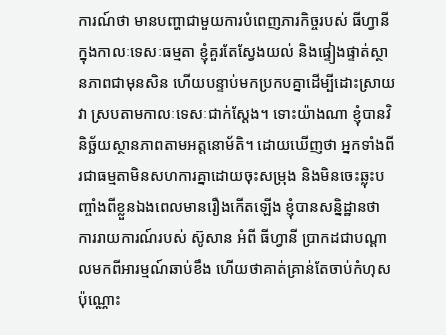ការណ៍ថា មានបញ្ហាជាមួយការបំពេញភារកិច្ចរបស់ ធីហ្វានី ក្នុងកាលៈទេសៈធម្មតា ខ្ញុំគួរតែស្វែងយល់ និងផ្ទៀងផ្ទាត់ស្ថានភាពជាមុនសិន ហើយបន្ទាប់មកប្រកបគ្នាដើម្បីដោះស្រាយវា ស្របតាមកាលៈទេសៈជាក់ស្តែង។ ទោះយ៉ាងណា ខ្ញុំបានវិនិច្ឆ័យស្ថានភាពតាមអត្តនោម័តិ។ ដោយឃើញថា អ្នកទាំងពីរជាធម្មតាមិនសហការគ្នាដោយចុះសម្រុង និងមិនចេះឆ្លុះបញ្ចាំងពីខ្លួនឯងពេលមានរឿងកើតឡើង ខ្ញុំបានសន្និដ្ឋានថា ការរាយការណ៍របស់ ស៊ូសាន អំពី ធីហ្វានី ប្រាកដជាបណ្ដាលមកពីអារម្មណ៍ឆាប់ខឹង ហើយថាគាត់គ្រាន់តែចាប់កំហុសប៉ុណ្ណោះ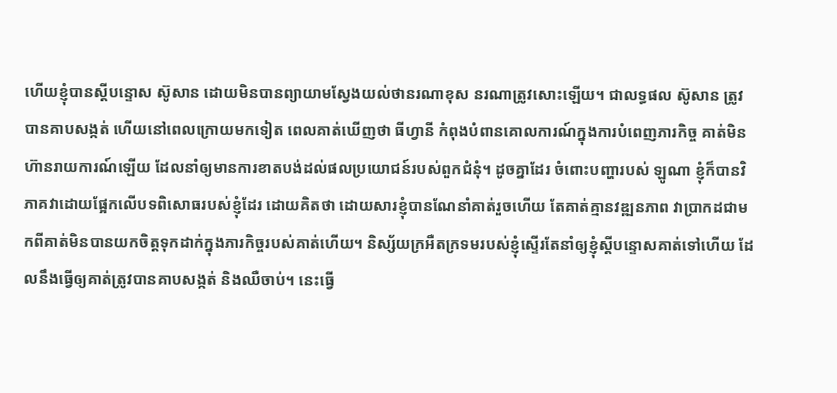ហើយខ្ញុំបានស្តីបន្ទោស ស៊ូសាន ដោយមិនបានព្យាយាមស្វែងយល់ថានរណាខុស នរណាត្រូវសោះឡើយ។ ជាលទ្ធផល ស៊ូសាន ត្រូវបានគាបសង្កត់ ហើយនៅពេលក្រោយមកទៀត ពេលគាត់ឃើញថា ធីហ្វានី កំពុងបំពានគោលការណ៍ក្នុងការបំពេញភារកិច្ច គាត់មិនហ៊ានរាយការណ៍ឡើយ ដែលនាំឲ្យមានការខាតបង់ដល់ផលប្រយោជន៍របស់ពួកជំនុំ។ ដូចគ្នាដែរ ចំពោះបញ្ហារបស់ ឡូណា ខ្ញុំក៏បានវិភាគវាដោយផ្អែកលើបទពិសោធរបស់ខ្ញុំដែរ ដោយគិតថា ដោយសារខ្ញុំបានណែនាំគាត់រួចហើយ តែគាត់គ្មានវឌ្ឍនភាព វាប្រាកដជាមកពីគាត់មិនបានយកចិត្តទុកដាក់ក្នុងភារកិច្ចរបស់គាត់ហើយ។ និស្ស័យក្រអឺតក្រទមរបស់ខ្ញុំស្ទើរតែនាំឲ្យខ្ញុំស្តីបន្ទោសគាត់ទៅហើយ ដែលនឹងធ្វើឲ្យគាត់ត្រូវបានគាបសង្កត់ និងឈឺចាប់។ នេះធ្វើ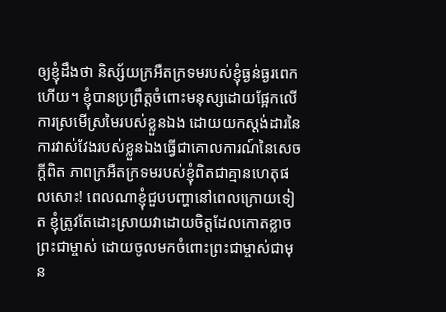ឲ្យខ្ញុំដឹងថា និស្ស័យក្រអឺតក្រទមរបស់ខ្ញុំធ្ងន់ធ្ងរពេកហើយ។ ខ្ញុំបានប្រព្រឹត្តចំពោះមនុស្សដោយផ្អែកលើការស្រមើស្រមៃរបស់ខ្លួនឯង ដោយយកស្ដង់ដារនៃការវាស់វែងរបស់ខ្លួនឯងធ្វើជាគោលការណ៍នៃសេចក្តីពិត ភាពក្រអឺតក្រទមរបស់ខ្ញុំពិតជាគ្មានហេតុផលសោះ! ពេលណាខ្ញុំជួបបញ្ហានៅពេលក្រោយទៀត ខ្ញុំត្រូវតែដោះស្រាយវាដោយចិត្តដែលកោតខ្លាចព្រះជាម្ចាស់ ដោយចូលមកចំពោះព្រះជាម្ចាស់ជាមុន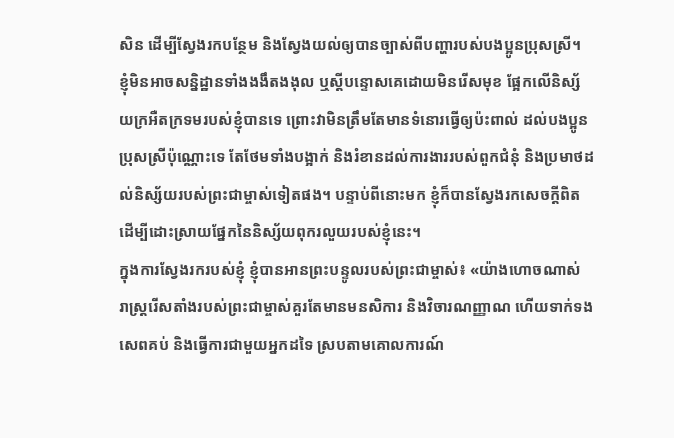សិន ដើម្បីស្វែងរកបន្ថែម និងស្វែងយល់ឲ្យបានច្បាស់ពីបញ្ហារបស់បងប្អូនប្រុសស្រី។ ខ្ញុំមិនអាចសន្និដ្ឋានទាំងងងឹតងងុល ឬស្តីបន្ទោសគេដោយមិនរើសមុខ ផ្អែកលើនិស្ស័យក្រអឺតក្រទមរបស់ខ្ញុំបានទេ ព្រោះវាមិនត្រឹមតែមានទំនោរធ្វើឲ្យប៉ះពាល់ ដល់បងប្អូនប្រុសស្រីប៉ុណ្ណោះទេ តែថែមទាំងបង្អាក់ និងរំខានដល់ការងាររបស់ពួកជំនុំ និងប្រមាថដល់និស្ស័យរបស់ព្រះជាម្ចាស់ទៀតផង។ បន្ទាប់ពីនោះមក ខ្ញុំក៏បានស្វែងរកសេចក្តីពិត ដើម្បីដោះស្រាយផ្នែកនៃនិស្ស័យពុករលួយរបស់ខ្ញុំនេះ។
ក្នុងការស្វែងរករបស់ខ្ញុំ ខ្ញុំបានអានព្រះបន្ទូលរបស់ព្រះជាម្ចាស់៖ «យ៉ាងហោចណាស់ រាស្ដ្ររើសតាំងរបស់ព្រះជាម្ចាស់គួរតែមានមនសិការ និងវិចារណញ្ញាណ ហើយទាក់ទង សេពគប់ និងធ្វើការជាមួយអ្នកដទៃ ស្របតាមគោលការណ៍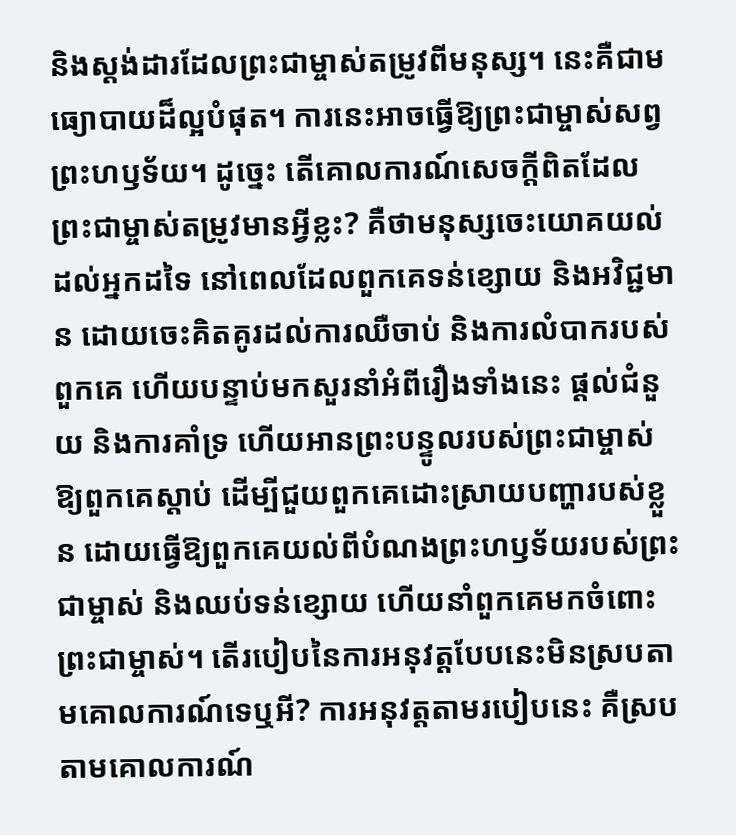និងស្តង់ដារដែលព្រះជាម្ចាស់តម្រូវពីមនុស្ស។ នេះគឺជាមធ្យោបាយដ៏ល្អបំផុត។ ការនេះអាចធ្វើឱ្យព្រះជាម្ចាស់សព្វព្រះហឫទ័យ។ ដូច្នេះ តើគោលការណ៍សេចក្ដីពិតដែលព្រះជាម្ចាស់តម្រូវមានអ្វីខ្លះ? គឺថាមនុស្សចេះយោគយល់ដល់អ្នកដទៃ នៅពេលដែលពួកគេទន់ខ្សោយ និងអវិជ្ជមាន ដោយចេះគិតគូរដល់ការឈឺចាប់ និងការលំបាករបស់ពួកគេ ហើយបន្ទាប់មកសួរនាំអំពីរឿងទាំងនេះ ផ្ដល់ជំនួយ និងការគាំទ្រ ហើយអានព្រះបន្ទូលរបស់ព្រះជាម្ចាស់ឱ្យពួកគេស្ដាប់ ដើម្បីជួយពួកគេដោះស្រាយបញ្ហារបស់ខ្លួន ដោយធ្វើឱ្យពួកគេយល់ពីបំណងព្រះហឫទ័យរបស់ព្រះជាម្ចាស់ និងឈប់ទន់ខ្សោយ ហើយនាំពួកគេមកចំពោះព្រះជាម្ចាស់។ តើរបៀបនៃការអនុវត្តបែបនេះមិនស្របតាមគោលការណ៍ទេឬអី? ការអនុវត្តតាមរបៀបនេះ គឺស្របតាមគោលការណ៍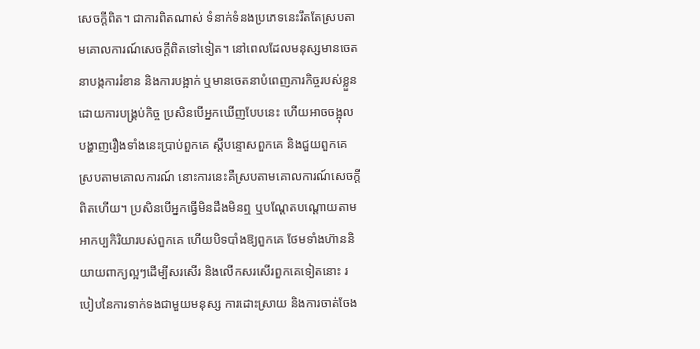សេចក្ដីពិត។ ជាការពិតណាស់ ទំនាក់ទំនងប្រភេទនេះរឹតតែស្របតាមគោលការណ៍សេចក្ដីពិតទៅទៀត។ នៅពេលដែលមនុស្សមានចេតនាបង្កការរំខាន និងការបង្អាក់ ឬមានចេតនាបំពេញភារកិច្ចរបស់ខ្លួនដោយការបង្គ្រប់កិច្ច ប្រសិនបើអ្នកឃើញបែបនេះ ហើយអាចចង្អុលបង្ហាញរឿងទាំងនេះប្រាប់ពួកគេ ស្ដីបន្ទោសពួកគេ និងជួយពួកគេស្របតាមគោលការណ៍ នោះការនេះគឺស្របតាមគោលការណ៍សេចក្ដីពិតហើយ។ ប្រសិនបើអ្នកធ្វើមិនដឹងមិនឮ ឬបណ្ដែតបណ្ដោយតាមអាកប្បកិរិយារបស់ពួកគេ ហើយបិទបាំងឱ្យពួកគេ ថែមទាំងហ៊ាននិយាយពាក្យល្អៗដើម្បីសរសើរ និងលើកសរសើរពួកគេទៀតនោះ របៀបនៃការទាក់ទងជាមួយមនុស្ស ការដោះស្រាយ និងការចាត់ចែង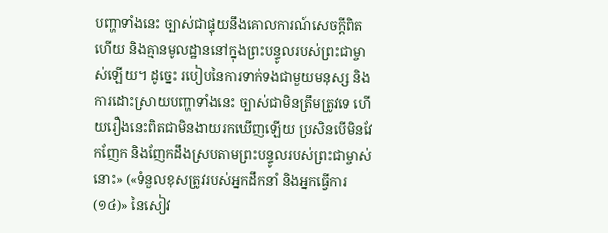បញ្ហាទាំងនេះ ច្បាស់ជាផ្ទុយនឹងគោលការណ៍សេចក្ដីពិតហើយ និងគ្មានមូលដ្ឋាននៅក្នុងព្រះបន្ទូលរបស់ព្រះជាម្ចាស់ឡើយ។ ដូច្នេះ របៀបនៃការទាក់ទងជាមួយមនុស្ស និងការដោះស្រាយបញ្ហាទាំងនេះ ច្បាស់ជាមិនត្រឹមត្រូវទេ ហើយរឿងនេះពិតជាមិនងាយរកឃើញឡើយ ប្រសិនបើមិនវែកញែក និងញែកដឹងស្របតាមព្រះបន្ទូលរបស់ព្រះជាម្ចាស់នោះ» («ទំនួលខុសត្រូវរបស់អ្នកដឹកនាំ និងអ្នកធ្វើការ (១៤)» នៃសៀវ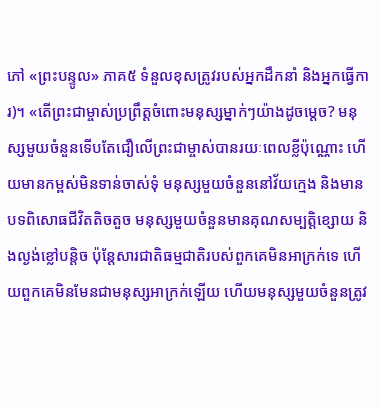ភៅ «ព្រះបន្ទូល» ភាគ៥ ទំនួលខុសត្រូវរបស់អ្នកដឹកនាំ និងអ្នកធ្វើការ)។ «តើព្រះជាម្ចាស់ប្រព្រឹត្តចំពោះមនុស្សម្នាក់ៗយ៉ាងដូចម្ដេច? មនុស្សមួយចំនួនទើបតែជឿលើព្រះជាម្ចាស់បានរយៈពេលខ្លីប៉ុណ្ណោះ ហើយមានកម្ពស់មិនទាន់ចាស់ទុំ មនុស្សមួយចំនួននៅវ័យក្មេង និងមានបទពិសោធជីវិតតិចតួច មនុស្សមួយចំនួនមានគុណសម្បត្តិខ្សោយ និងល្ងង់ខ្លៅបន្តិច ប៉ុន្តែសារជាតិធម្មជាតិរបស់ពួកគេមិនអាក្រក់ទេ ហើយពួកគេមិនមែនជាមនុស្សអាក្រក់ឡើយ ហើយមនុស្សមួយចំនួនត្រូវ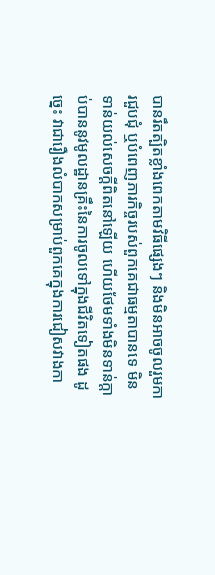បានរឹតត្បិតខ្លាំងពេកតាមវិធីផ្សេងៗ និងមិនអាចចូលរួមការជួបជុំ ឬបំពេញភារកិច្ចរបស់ពួកគេជាធម្មតាបានទេ មិនទាន់យល់សេចក្ដីពិតនៅឡើយ ហើយថែមទាំងមិនទាន់ក្ដាប់បាននូវមូលដ្ឋានគ្រឹះនៃការចូលទៅក្នុងជីវិតទៀតផង ដូច្នេះ វាជារឿងលំបាកសម្រាប់ពួកគេក្នុងការជៀសវាងកា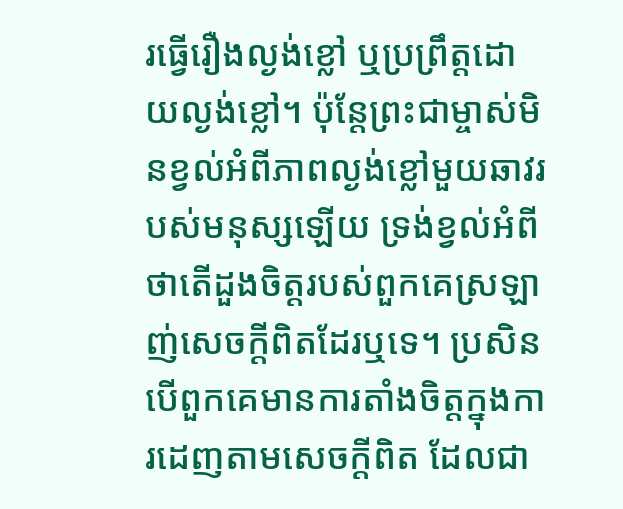រធ្វើរឿងល្ងង់ខ្លៅ ឬប្រព្រឹត្តដោយល្ងង់ខ្លៅ។ ប៉ុន្តែព្រះជាម្ចាស់មិនខ្វល់អំពីភាពល្ងង់ខ្លៅមួយឆាវរបស់មនុស្សឡើយ ទ្រង់ខ្វល់អំពីថាតើដួងចិត្តរបស់ពួកគេស្រឡាញ់សេចក្ដីពិតដែរឬទេ។ ប្រសិនបើពួកគេមានការតាំងចិត្តក្នុងការដេញតាមសេចក្ដីពិត ដែលជា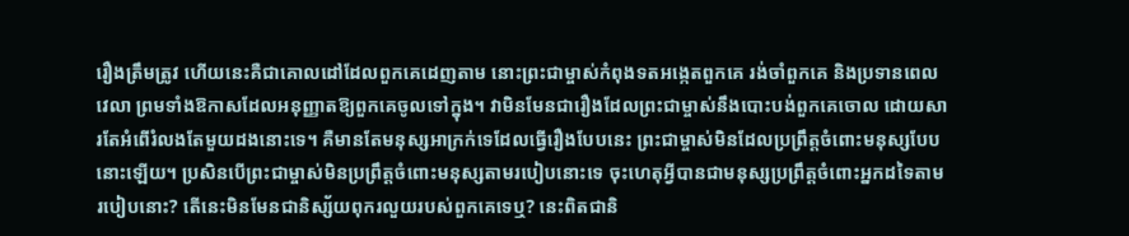រឿងត្រឹមត្រូវ ហើយនេះគឺជាគោលដៅដែលពួកគេដេញតាម នោះព្រះជាម្ចាស់កំពុងទតអង្កេតពួកគេ រង់ចាំពួកគេ និងប្រទានពេលវេលា ព្រមទាំងឱកាសដែលអនុញ្ញាតឱ្យពួកគេចូលទៅក្នុង។ វាមិនមែនជារឿងដែលព្រះជាម្ចាស់នឹងបោះបង់ពួកគេចោល ដោយសារតែអំពើរំលងតែមួយដងនោះទេ។ គឺមានតែមនុស្សអាក្រក់ទេដែលធ្វើរឿងបែបនេះ ព្រះជាម្ចាស់មិនដែលប្រព្រឹត្តចំពោះមនុស្សបែបនោះឡើយ។ ប្រសិនបើព្រះជាម្ចាស់មិនប្រព្រឹត្តចំពោះមនុស្សតាមរបៀបនោះទេ ចុះហេតុអ្វីបានជាមនុស្សប្រព្រឹត្តចំពោះអ្នកដទៃតាមរបៀបនោះ? តើនេះមិនមែនជានិស្ស័យពុករលួយរបស់ពួកគេទេឬ? នេះពិតជានិ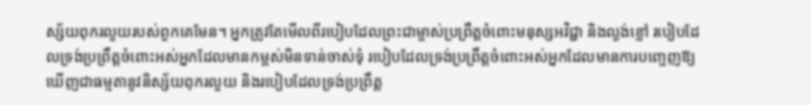ស្ស័យពុករលួយរបស់ពួកគេមែន។ អ្នកត្រូវតែមើលពីរបៀបដែលព្រះជាម្ចាស់ប្រព្រឹត្តចំពោះមនុស្សអវិជ្ជា និងល្ងង់ខ្លៅ របៀបដែលទ្រង់ប្រព្រឹត្តចំពោះអស់អ្នកដែលមានកម្ពស់មិនទាន់ចាស់ទុំ របៀបដែលទ្រង់ប្រព្រឹត្តចំពោះអស់អ្នកដែលមានការបញ្ចេញឱ្យឃើញជាធម្មតានូវនិស្ស័យពុករលួយ និងរបៀបដែលទ្រង់ប្រព្រឹត្ត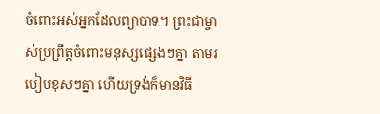ចំពោះអស់អ្នកដែលព្យាបាទ។ ព្រះជាម្ចាស់ប្រព្រឹត្តចំពោះមនុស្សផ្សេងៗគ្នា តាមរបៀបខុសៗគ្នា ហើយទ្រង់ក៏មានវិធី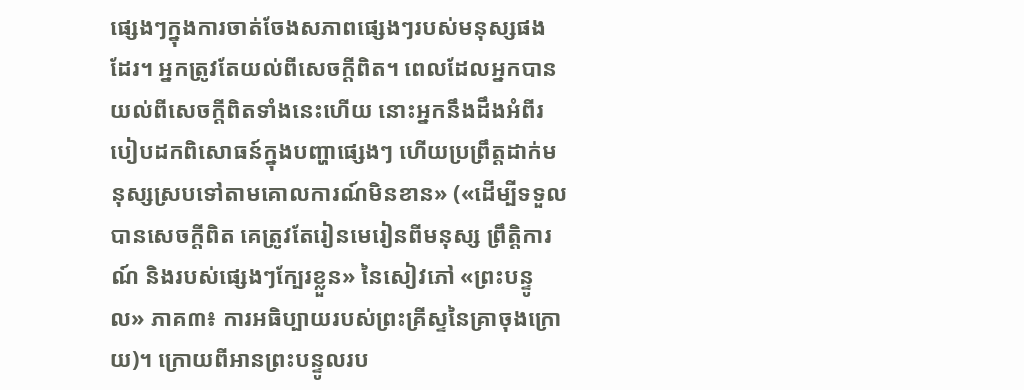ផ្សេងៗក្នុងការចាត់ចែងសភាពផ្សេងៗរបស់មនុស្សផងដែរ។ អ្នកត្រូវតែយល់ពីសេចក្ដីពិត។ ពេលដែលអ្នកបានយល់ពីសេចក្តីពិតទាំងនេះហើយ នោះអ្នកនឹងដឹងអំពីរបៀបដកពិសោធន៍ក្នុងបញ្ហាផ្សេងៗ ហើយប្រព្រឹត្តដាក់មនុស្សស្របទៅតាមគោលការណ៍មិនខាន» («ដើម្បីទទួលបានសេចក្តីពិត គេត្រូវតែរៀនមេរៀនពីមនុស្ស ព្រឹត្តិការណ៍ និងរបស់ផ្សេងៗក្បែរខ្លួន» នៃសៀវភៅ «ព្រះបន្ទូល» ភាគ៣៖ ការអធិប្បាយរបស់ព្រះគ្រីស្ទនៃគ្រាចុងក្រោយ)។ ក្រោយពីអានព្រះបន្ទូលរប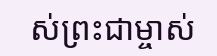ស់ព្រះជាម្ចាស់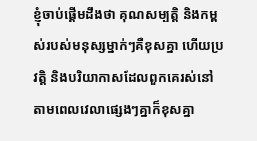ខ្ញុំចាប់ផ្ដើមដឹងថា គុណសម្បត្តិ និងកម្ពស់របស់មនុស្សម្នាក់ៗគឺខុសគ្នា ហើយប្រវត្តិ និងបរិយាកាសដែលពួកគេរស់នៅតាមពេលវេលាផ្សេងៗគ្នាក៏ខុសគ្នា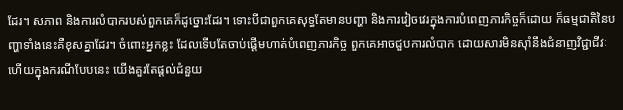ដែរ។ សភាព និងការលំបាករបស់ពួកគេក៏ដូច្នោះដែរ។ ទោះបីជាពួកគេសុទ្ធតែមានបញ្ហា និងការវៀចវេរក្នុងការបំពេញភារកិច្ចក៏ដោយ ក៏ធម្មជាតិនៃបញ្ហាទាំងនេះគឺខុសគ្នាដែរ។ ចំពោះអ្នកខ្លះ ដែលទើបតែចាប់ផ្ដើមហាត់បំពេញភារកិច្ច ពួកគេអាចជួបការលំបាក ដោយសារមិនស៊ាំនឹងជំនាញវិជ្ជាជីវៈ ហើយក្នុងករណីបែបនេះ យើងគួរតែផ្តល់ជំនួយ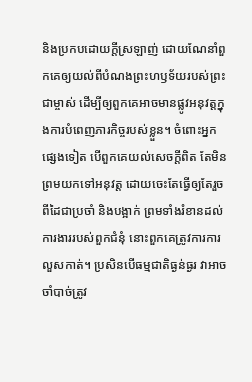និងប្រកបដោយក្តីស្រឡាញ់ ដោយណែនាំពួកគេឲ្យយល់ពីបំណងព្រះហឫទ័យរបស់ព្រះជាម្ចាស់ ដើម្បីឲ្យពួកគេអាចមានផ្លូវអនុវត្តក្នុងការបំពេញភារកិច្ចរបស់ខ្លួន។ ចំពោះអ្នកផ្សេងទៀត បើពួកគេយល់សេចក្តីពិត តែមិនព្រមយកទៅអនុវត្ត ដោយចេះតែធ្វើឲ្យតែរួចពីដៃជាប្រចាំ និងបង្អាក់ ព្រមទាំងរំខានដល់ការងាររបស់ពួកជំនុំ នោះពួកគេត្រូវការការលួសកាត់។ ប្រសិនបើធម្មជាតិធ្ងន់ធ្ងរ វាអាចចាំបាច់ត្រូវ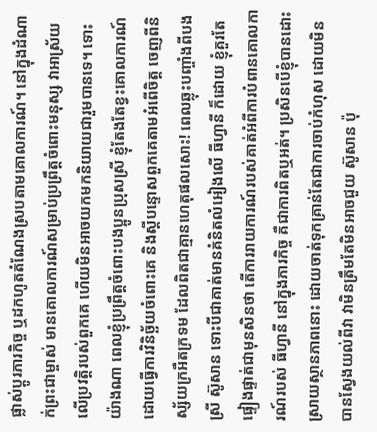ផ្លាស់ប្ដូរភារកិច្ច ឬដកហូតតំណែងស្របតាមគោលការណ៍។ នៅក្នុងដំណាក់ព្រះជាម្ចាស់ មានគោលការណ៍សម្រាប់ប្រព្រឹត្តចំពោះមនុស្ស វាអាស្រ័យលើប្រវត្តិរបស់ពួកគេ ហើយមិនអាចយកមកនិយាយជារួមបានទេ។ ទោះយ៉ាងណា ពេលខ្ញុំប្រព្រឹត្តចំពោះបងប្អូនប្រុសស្រី ខ្ញុំតែងតែខ្វះគោលការណ៍ ដោយធ្វើការវិនិច្ឆ័យចំពោះគេ និងស្តីបន្ទោសពួកគេតាមអំពើចិត្ត ចេញពីនិស្ស័យក្រអឺតក្រទម ដែលពិតជាគ្មានហេតុផលសោះ! ពេលឆ្លុះបញ្ចាំងពីបងស្រី ស៊ូសាន ទោះបីជាគាត់មានគំនិតលំអៀងលើ ធីហ្វានី ក៏ដោយ ខ្ញុំគួរតែផ្ទៀងផ្ទាត់ជាមុនសិនថា តើការរាយការណ៍របស់គាត់អំពីការបំពានគោលការណ៍របស់ ធីហ្វានី នៅក្នុងភារកិច្ច គឺជាការពិតឬអត់។ ប្រសិនបើខ្ញុំបានដោះស្រាយស្ថានភាពនោះ ដោយចាត់ទុកគ្រាន់តែជាការចាប់កំហុស ដោយមិនបានស្វែងយល់ពីវា វាមិនត្រឹមតែមិនអាចជួយ ស៊ូសាន ប៉ុ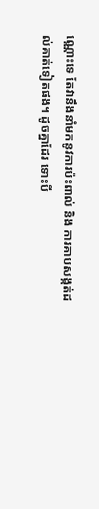ណ្ណោះទេ តែវានឹងនាំមកនូវការប៉ះពាល់ និង ការគាបសង្កត់ដល់គាត់ទៀតផង។ ដូចគ្នាដែរ ទោះបី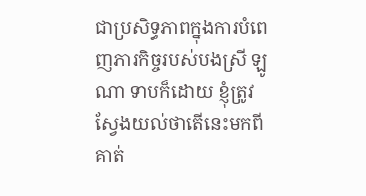ជាប្រសិទ្ធភាពក្នុងការបំពេញភារកិច្ចរបស់បងស្រី ឡូណា ទាបក៏ដោយ ខ្ញុំត្រូវស្វែងយល់ថាតើនេះមកពីគាត់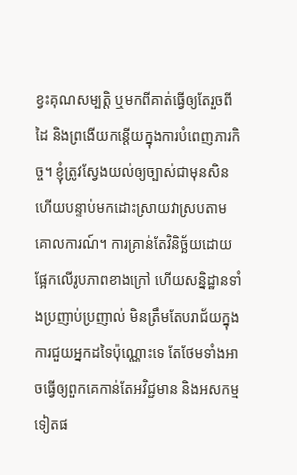ខ្វះគុណសម្បត្តិ ឬមកពីគាត់ធ្វើឲ្យតែរួចពីដៃ និងព្រងើយកន្តើយក្នុងការបំពេញភារកិច្ច។ ខ្ញុំត្រូវស្វែងយល់ឲ្យច្បាស់ជាមុនសិន ហើយបន្ទាប់មកដោះស្រាយវាស្របតាមគោលការណ៍។ ការគ្រាន់តែវិនិច្ឆ័យដោយផ្អែកលើរូបភាពខាងក្រៅ ហើយសន្និដ្ឋានទាំងប្រញាប់ប្រញាល់ មិនត្រឹមតែបរាជ័យក្នុងការជួយអ្នកដទៃប៉ុណ្ណោះទេ តែថែមទាំងអាចធ្វើឲ្យពួកគេកាន់តែអវិជ្ជមាន និងអសកម្មទៀតផ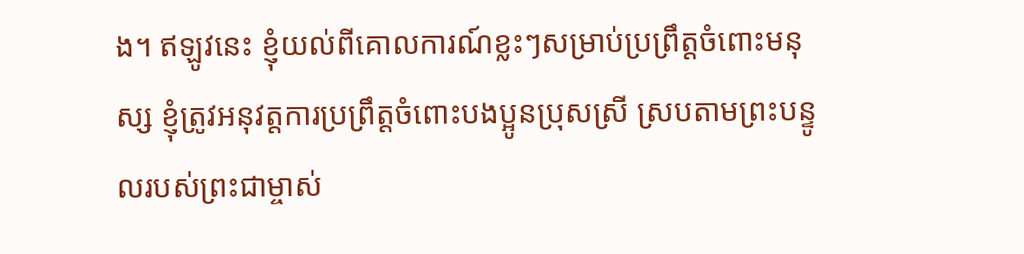ង។ ឥឡូវនេះ ខ្ញុំយល់ពីគោលការណ៍ខ្លះៗសម្រាប់ប្រព្រឹត្តចំពោះមនុស្ស ខ្ញុំត្រូវអនុវត្តការប្រព្រឹត្តចំពោះបងប្អូនប្រុសស្រី ស្របតាមព្រះបន្ទូលរបស់ព្រះជាម្ចាស់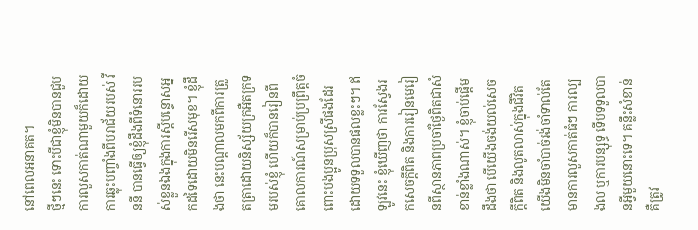នៅពេលអនាគត។
ថ្មីៗនេះ ទោះបីជាខ្ញុំមិនបានជួបការលួសកាត់ណាមួយក៏ដោយ ការឆ្លុះបញ្ចាំងពីបរាជ័យរបស់ វីននី បានធ្វើឲ្យខ្ញុំដឹងពីទំនោររបស់ខ្លួនឯងក្នុងការស្តីបន្ទោសអ្នកដទៃដោយមិនរើសមុខ។ ខ្ញុំដឹងថា នេះបណ្ដាលមកពីការត្រួតត្រាដោយនិស្ស័យក្រអឺតក្រទមរបស់ខ្ញុំ ហើយក៏បានរៀនពីគោលការណ៍សម្រាប់ប្រព្រឹត្តចំពោះបងប្អូនប្រុសស្រីផងដែរ ដោយទទួលបានផលខ្លះៗ។ ឥឡូវនេះ ខ្ញុំឃើញថា ការស្វែងរកសេចក្តីពិត និងការរៀនមេរៀនពីស្ថានភាពប្រចាំថ្ងៃពិតជាសំខាន់ខ្លាំងណាស់។ ខ្ញុំចាប់ផ្ដើមដឹងថា បើយើងចង់យល់សេចក្តីពិត និងលូតលាស់ក្នុងជីវិត យើងមិនចាំបាច់រង់ចាំទាល់តែមានការលួសកាត់ធំៗ ការល្បងល ឬការបន្សុទ្ធ ទើបទទួលបានអ្វីមួយនោះទេ។ គន្លឹះសំខាន់គឺត្រូវ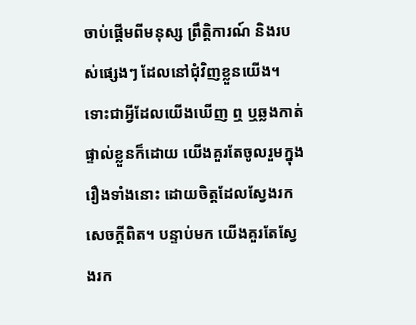ចាប់ផ្ដើមពីមនុស្ស ព្រឹត្តិការណ៍ និងរបស់ផ្សេងៗ ដែលនៅជុំវិញខ្លួនយើង។ ទោះជាអ្វីដែលយើងឃើញ ឮ ឬឆ្លងកាត់ផ្ទាល់ខ្លួនក៏ដោយ យើងគួរតែចូលរួមក្នុងរឿងទាំងនោះ ដោយចិត្តដែលស្វែងរកសេចក្តីពិត។ បន្ទាប់មក យើងគួរតែស្វែងរក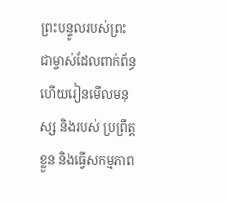ព្រះបន្ទូលរបស់ព្រះជាម្ចាស់ដែលពាក់ព័ន្ធ ហើយរៀនមើលមនុស្ស និងរបស់ ប្រព្រឹត្តខ្លួន និងធ្វើសកម្មភាព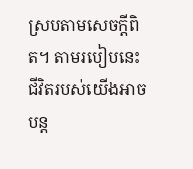ស្របតាមសេចក្តីពិត។ តាមរបៀបនេះ ជីវិតរបស់យើងអាចបន្ត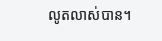លូតលាស់បាន។